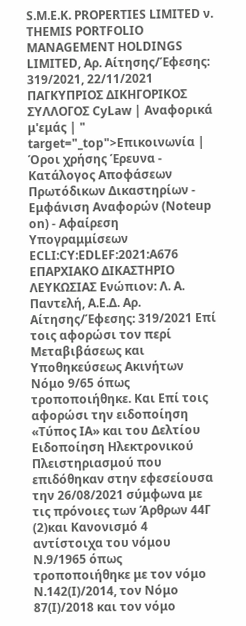S.M.E.K. PROPERTIES LIMITED ν. THEMIS PORTFOLIO MANAGEMENT HOLDINGS LIMITED, Αρ. Αίτησης/Έφεσης: 319/2021, 22/11/2021 ΠΑΓΚΥΠΡΙΟΣ ΔΙΚΗΓΟΡΙΚΟΣ ΣΥΛΛΟΓΟΣ CyLaw | Αναφορικά μ'εμάς | " target="_top">Επικοινωνία | Όροι χρήσης Έρευνα - Κατάλογος Αποφάσεων Πρωτόδικων Δικαστηρίων - Εμφάνιση Αναφορών (Noteup on) - Αφαίρεση Υπογραμμίσεων ECLI:CY:EDLEF:2021:A676 ΕΠΑΡΧΙΑΚΟ ΔΙΚΑΣΤΗΡΙΟ ΛΕΥΚΩΣΙΑΣ Ενώπιον: Λ. Α. Παντελή, Α.Ε.Δ. Αρ. Αίτησης/Έφεσης: 319/2021 Επί τοις αφορώσι τον περί Μεταβιβάσεως και Υποθηκεύσεως Ακινήτων Νόμο 9/65 όπως τροποποιήθηκε. Και Επί τοις αφορώσι την ειδοποίηση «Τύπος ΙΑ» και του Δελτίου Ειδοποίηση Ηλεκτρονικού Πλειστηριασμού που επιδόθηκαν στην εφεσείουσα την 26/08/2021 σύμφωνα με τις πρόνοιες των Άρθρων 44Γ
(2)και Κανονισμό 4 αντίστοιχα του νόμου Ν.9/1965 όπως τροποποιήθηκε με τον νόμο Ν.142(Ι)/2014, τον Νόμο 87(Ι)/2018 και τον νόμο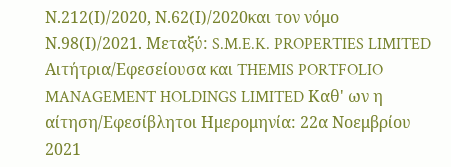Ν.212(Ι)/2020, Ν.62(Ι)/2020και τον νόμο Ν.98(Ι)/2021. Μεταξύ: S.M.E.K. PROPERTIES LIMITED Αιτήτρια/Εφεσείουσα και THEMIS PORTFOLIO MANAGEMENT HOLDINGS LIMITED Καθ' ων η αίτηση/Εφεσίβλητοι Ημερομηνία: 22α Νοεμβρίου 2021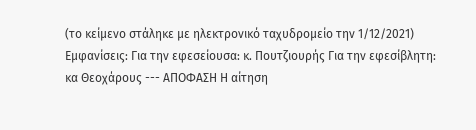(το κείμενο στάληκε με ηλεκτρονικό ταχυδρομείο την 1/12/2021) Εμφανίσεις: Για την εφεσείουσα: κ. Πουτζιουρής Για την εφεσίβλητη: κα Θεοχάρους --- ΑΠΟΦΑΣΗ Η αίτηση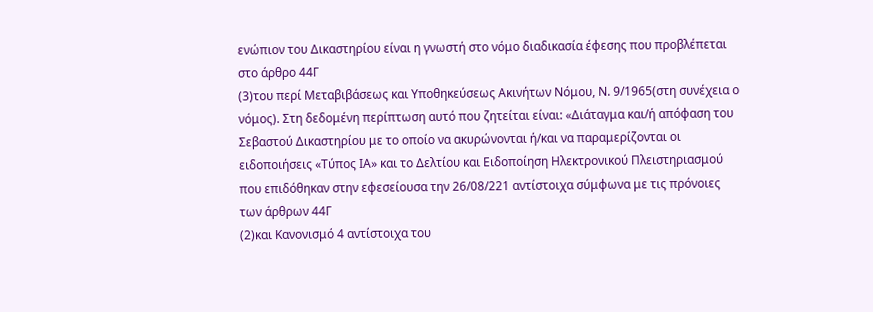ενώπιον του Δικαστηρίου είναι η γνωστή στο νόμο διαδικασία έφεσης που προβλέπεται στο άρθρο 44Γ
(3)του περί Μεταβιβάσεως και Υποθηκεύσεως Ακινήτων Νόμου, Ν. 9/1965(στη συνέχεια ο νόμος). Στη δεδομένη περίπτωση αυτό που ζητείται είναι: «Διάταγμα και/ή απόφαση του Σεβαστού Δικαστηρίου με το οποίο να ακυρώνονται ή/και να παραμερίζονται οι ειδοποιήσεις «Τύπος ΙΑ» και το Δελτίου και Ειδοποίηση Ηλεκτρονικού Πλειστηριασμού που επιδόθηκαν στην εφεσείουσα την 26/08/221 αντίστοιχα σύμφωνα με τις πρόνοιες των άρθρων 44Γ
(2)και Κανονισμό 4 αντίστοιχα του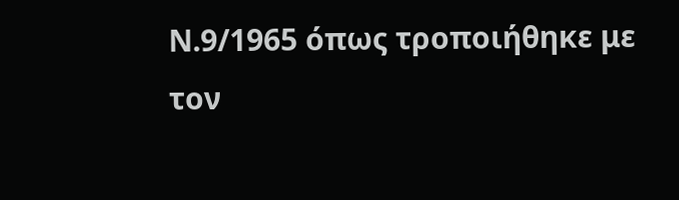Ν.9/1965 όπως τροποιήθηκε με τον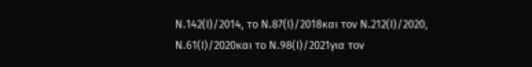Ν.142(Ι)/2014, το Ν.87(Ι)/2018και τον Ν.212(Ι)/2020, Ν.61(Ι)/2020και το Ν.98(Ι)/2021για τον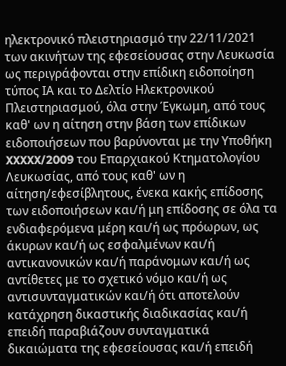ηλεκτρονικό πλειστηριασμό την 22/11/2021 των ακινήτων της εφεσείουσας στην Λευκωσία ως περιγράφονται στην επίδικη ειδοποίηση τύπος ΙΑ και το Δελτίο Ηλεκτρονικού Πλειστηριασμού, όλα στην Έγκωμη, από τους καθ' ων η αίτηση στην βάση των επίδικων ειδοποιήσεων που βαρύνονται με την Υποθήκη XXXXX/2009 του Επαρχιακού Κτηματολογίου Λευκωσίας, από τους καθ' ων η αίτηση/εφεσίβλητους, ένεκα κακής επίδοσης των ειδοποιήσεων και/ή μη επίδοσης σε όλα τα ενδιαφερόμενα μέρη και/ή ως πρόωρων, ως άκυρων και/ή ως εσφαλμένων και/ή αντικανονικών και/ή παράνομων και/ή ως αντίθετες με το σχετικό νόμο και/ή ως αντισυνταγματικών και/ή ότι αποτελούν κατάχρηση δικαστικής διαδικασίας και/ή επειδή παραβιάζουν συνταγματικά δικαιώματα της εφεσείουσας και/ή επειδή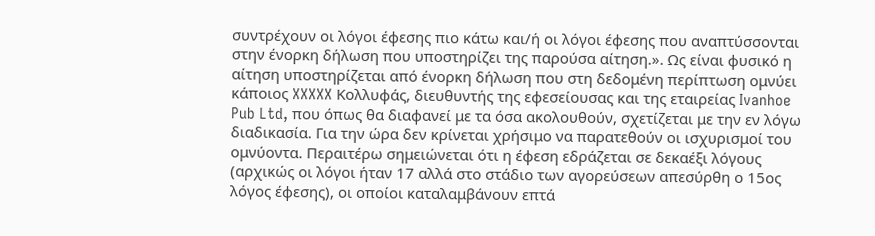συντρέχουν οι λόγοι έφεσης πιο κάτω και/ή οι λόγοι έφεσης που αναπτύσσονται στην ένορκη δήλωση που υποστηρίζει της παρούσα αίτηση.». Ως είναι φυσικό η αίτηση υποστηρίζεται από ένορκη δήλωση που στη δεδομένη περίπτωση ομνύει κάποιος XXXXX Κολλυφάς, διευθυντής της εφεσείουσας και της εταιρείας Ivanhoe Pub Ltd, που όπως θα διαφανεί με τα όσα ακολουθούν, σχετίζεται με την εν λόγω διαδικασία. Για την ώρα δεν κρίνεται χρήσιμο να παρατεθούν οι ισχυρισμοί του ομνύοντα. Περαιτέρω σημειώνεται ότι η έφεση εδράζεται σε δεκαέξι λόγους (αρχικώς οι λόγοι ήταν 17 αλλά στο στάδιο των αγορεύσεων απεσύρθη ο 15ος λόγος έφεσης), οι οποίοι καταλαμβάνουν επτά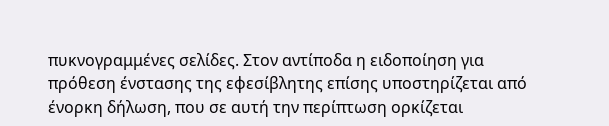πυκνογραμμένες σελίδες. Στον αντίποδα η ειδοποίηση για πρόθεση ένστασης της εφεσίβλητης επίσης υποστηρίζεται από ένορκη δήλωση, που σε αυτή την περίπτωση ορκίζεται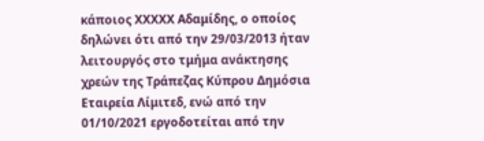κάποιος XXXXX Αδαμίδης, ο οποίος δηλώνει ότι από την 29/03/2013 ήταν λειτουργός στο τμήμα ανάκτησης χρεών της Τράπεζας Κύπρου Δημόσια Εταιρεία Λίμιτεδ, ενώ από την 01/10/2021 εργοδοτείται από την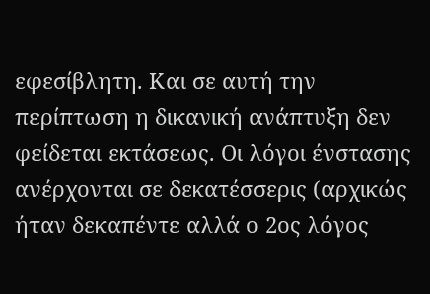εφεσίβλητη. Και σε αυτή την περίπτωση η δικανική ανάπτυξη δεν φείδεται εκτάσεως. Οι λόγοι ένστασης ανέρχονται σε δεκατέσσερις (αρχικώς ήταν δεκαπέντε αλλά ο 2ος λόγος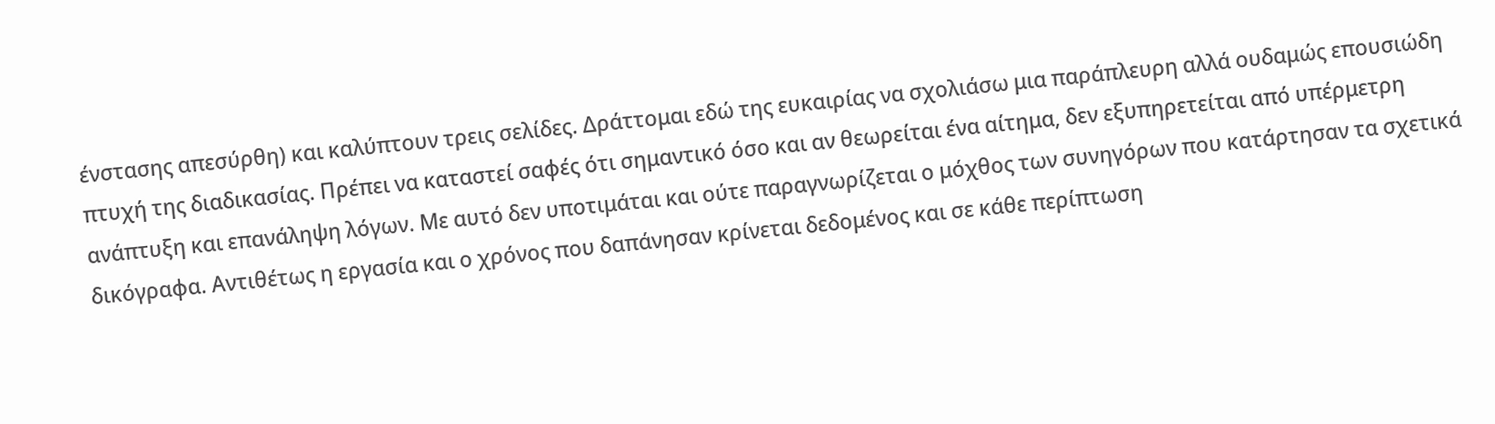ένστασης απεσύρθη) και καλύπτουν τρεις σελίδες. Δράττομαι εδώ της ευκαιρίας να σχολιάσω μια παράπλευρη αλλά ουδαμώς επουσιώδη πτυχή της διαδικασίας. Πρέπει να καταστεί σαφές ότι σημαντικό όσο και αν θεωρείται ένα αίτημα, δεν εξυπηρετείται από υπέρμετρη ανάπτυξη και επανάληψη λόγων. Με αυτό δεν υποτιμάται και ούτε παραγνωρίζεται ο μόχθος των συνηγόρων που κατάρτησαν τα σχετικά δικόγραφα. Αντιθέτως η εργασία και ο χρόνος που δαπάνησαν κρίνεται δεδομένος και σε κάθε περίπτωση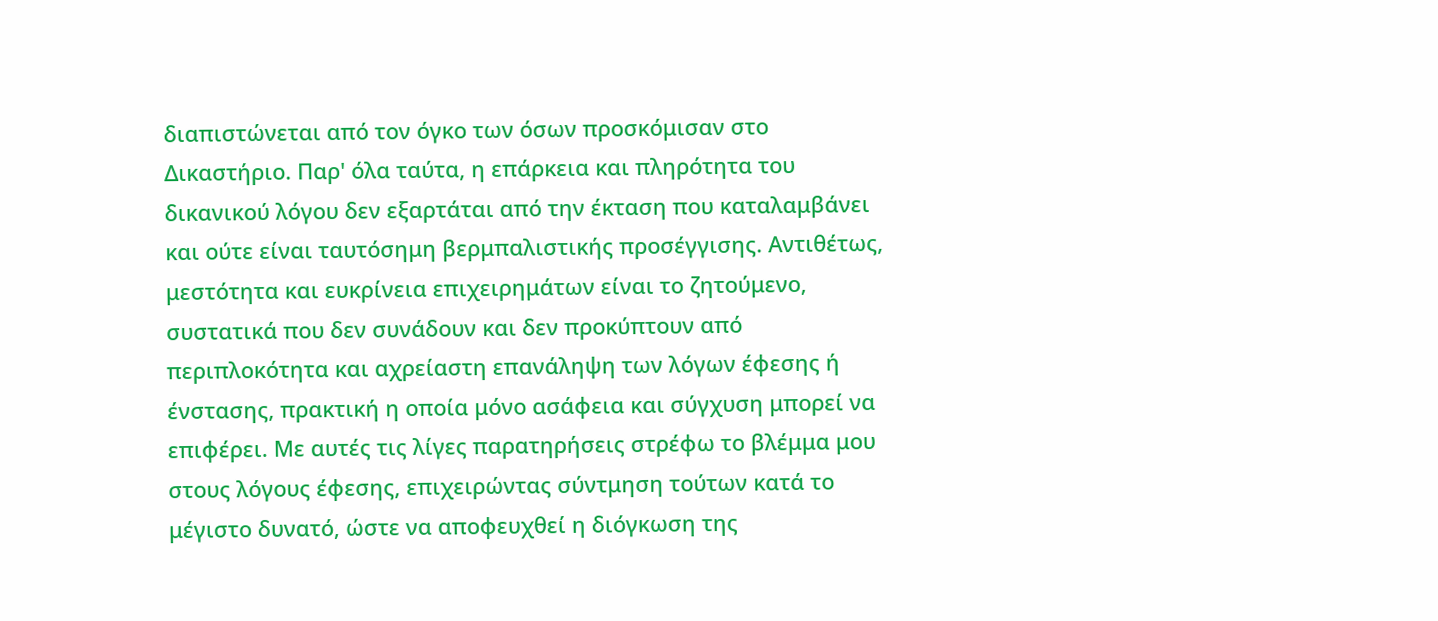διαπιστώνεται από τον όγκο των όσων προσκόμισαν στο Δικαστήριο. Παρ' όλα ταύτα, η επάρκεια και πληρότητα του δικανικού λόγου δεν εξαρτάται από την έκταση που καταλαμβάνει και ούτε είναι ταυτόσημη βερμπαλιστικής προσέγγισης. Αντιθέτως, μεστότητα και ευκρίνεια επιχειρημάτων είναι το ζητούμενο, συστατικά που δεν συνάδουν και δεν προκύπτουν από περιπλοκότητα και αχρείαστη επανάληψη των λόγων έφεσης ή ένστασης, πρακτική η οποία μόνο ασάφεια και σύγχυση μπορεί να επιφέρει. Με αυτές τις λίγες παρατηρήσεις στρέφω το βλέμμα μου στους λόγους έφεσης, επιχειρώντας σύντμηση τούτων κατά το μέγιστο δυνατό, ώστε να αποφευχθεί η διόγκωση της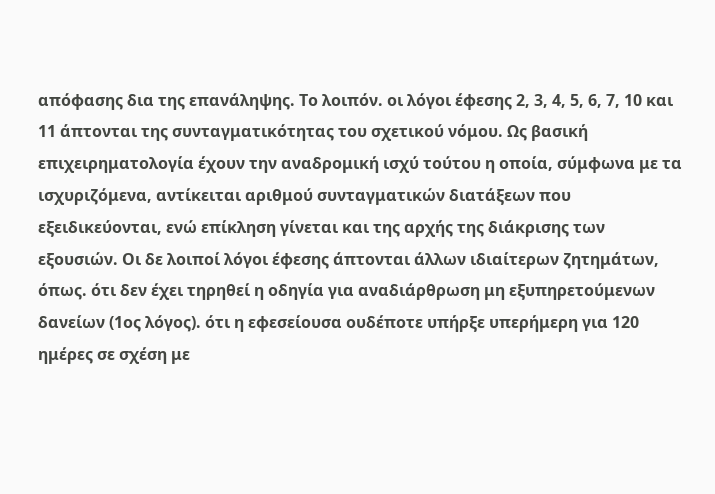απόφασης δια της επανάληψης. Το λοιπόν. οι λόγοι έφεσης 2, 3, 4, 5, 6, 7, 10 και 11 άπτονται της συνταγματικότητας του σχετικού νόμου. Ως βασική επιχειρηματολογία έχουν την αναδρομική ισχύ τούτου η οποία, σύμφωνα με τα ισχυριζόμενα, αντίκειται αριθμού συνταγματικών διατάξεων που εξειδικεύονται, ενώ επίκληση γίνεται και της αρχής της διάκρισης των εξουσιών. Οι δε λοιποί λόγοι έφεσης άπτονται άλλων ιδιαίτερων ζητημάτων, όπως. ότι δεν έχει τηρηθεί η οδηγία για αναδιάρθρωση μη εξυπηρετούμενων δανείων (1ος λόγος). ότι η εφεσείουσα ουδέποτε υπήρξε υπερήμερη για 120 ημέρες σε σχέση με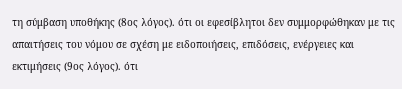τη σύμβαση υποθήκης (8ος λόγος). ότι οι εφεσίβλητοι δεν συμμορφώθηκαν με τις απαιτήσεις του νόμου σε σχέση με ειδοποιήσεις, επιδόσεις, ενέργειες και εκτιμήσεις (9ος λόγος). ότι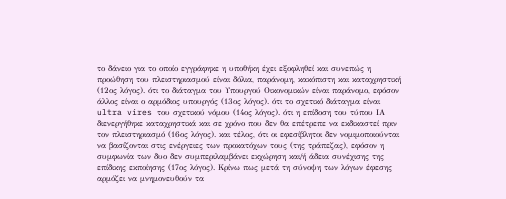το δάνειο για το οποίο εγγράφηκε η υποθήκη έχει εξοφληθεί και συνεπώς η προώθηση του πλειστηριασμού είναι δόλια, παράνομη, κακόπιστη και καταχρηστική (12ος λόγος). ότι το διάταγμα του Υπουργού Οικονομικών είναι παράνομο, εφόσον άλλος είναι ο αρμόδιος υπουργός (13ος λόγος). ότι το σχετικό διάταγμα είναι ultra vires του σχετικού νόμου (14ος λόγος). ότι η επίδοση του τύπου ΙΑ διενεργήθηκε καταχρηστικά και σε χρόνο που δεν θα επέτρεπε να εκδικαστεί πριν τον πλειστηριασμό (16ος λόγος). και τέλος, ότι οι εφεσίβλητοι δεν νομιμοποιούνται να βασίζονται στις ενέργειες των προκατόχων τους (της τράπεζας), εφόσον η συμφωνία των δυο δεν συμπεριλαμβάνει εκχώρηση και/ή άδεια συνέχισης της επίδικης εκποίησης (17ος λόγος). Κρίνω πως μετά τη σύνοψη των λόγων έφεσης αρμόζει να μνημονευθούν τα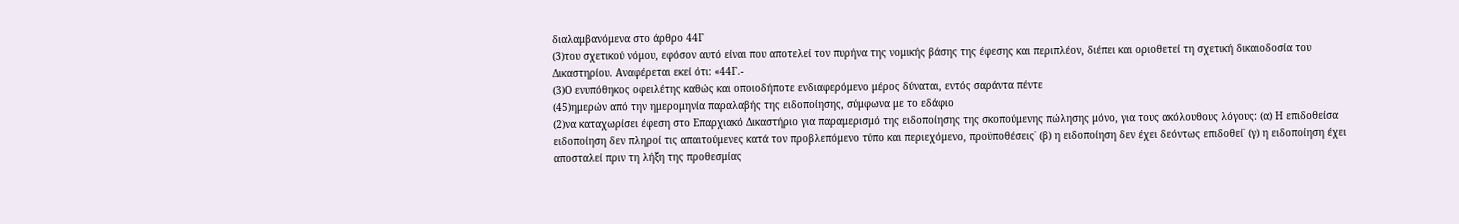διαλαμβανόμενα στο άρθρο 44Γ
(3)του σχετικού νόμου, εφόσον αυτό είναι που αποτελεί τον πυρήνα της νομικής βάσης της έφεσης και περιπλέον, διέπει και οριοθετεί τη σχετική δικαιοδοσία του Δικαστηρίου. Αναφέρεται εκεί ότι: «44Γ.-
(3)Ο ενυπόθηκος οφειλέτης καθώς και οποιοδήποτε ενδιαφερόμενο μέρος δύναται, εντός σαράντα πέντε
(45)ημερών από την ημερομηνία παραλαβής της ειδοποίησης, σύμφωνα με το εδάφιο
(2)να καταχωρίσει έφεση στο Επαρχιακό Δικαστήριο για παραμερισμό της ειδοποίησης της σκοπούμενης πώλησης μόνο, για τους ακόλουθους λόγους: (α) Η επιδοθείσα ειδοποίηση δεν πληροί τις απαιτούμενες κατά τον προβλεπόμενο τύπο και περιεχόμενο, προϋποθέσεις˙ (β) η ειδοποίηση δεν έχει δεόντως επιδοθεί˙ (γ) η ειδοποίηση έχει αποσταλεί πριν τη λήξη της προθεσμίας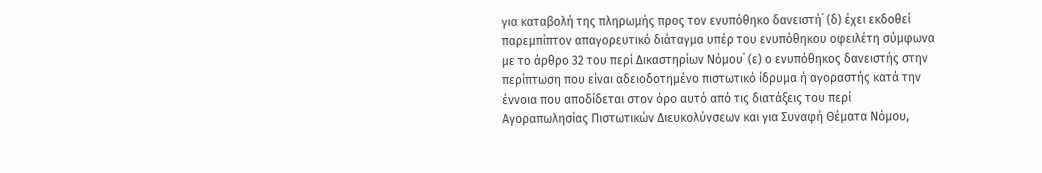για καταβολή της πληρωμής προς τον ενυπόθηκο δανειστή˙ (δ) έχει εκδοθεί παρεμπίπτον απαγορευτικό διάταγμα υπέρ του ενυπόθηκου οφειλέτη σύμφωνα με το άρθρο 32 του περί Δικαστηρίων Νόμου˙ (ε) ο ενυπόθηκος δανειστής στην περίπτωση που είναι αδειοδοτημένο πιστωτικό ίδρυμα ή αγοραστής κατά την έννοια που αποδίδεται στον όρο αυτό από τις διατάξεις του περί Αγοραπωλησίας Πιστωτικών Διευκολύνσεων και για Συναφή Θέματα Νόμου,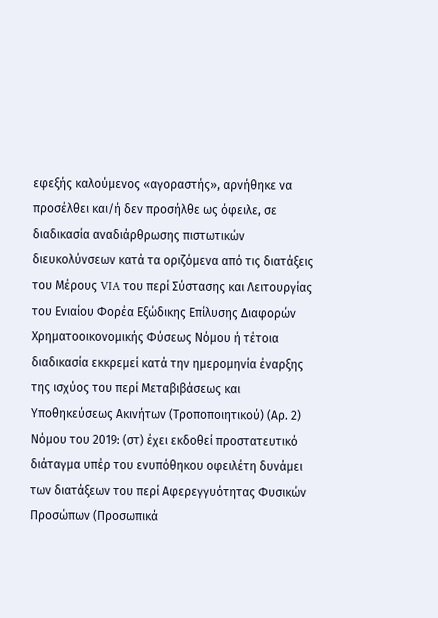εφεξής καλούμενος «αγοραστής», αρνήθηκε να προσέλθει και/ή δεν προσήλθε ως όφειλε, σε διαδικασία αναδιάρθρωσης πιστωτικών διευκολύνσεων κατά τα οριζόμενα από τις διατάξεις του Μέρους VIA του περί Σύστασης και Λειτουργίας του Ενιαίου Φορέα Εξώδικης Επίλυσης Διαφορών Χρηματοοικονομικής Φύσεως Νόμου ή τέτοια διαδικασία εκκρεμεί κατά την ημερομηνία έναρξης της ισχύος του περί Μεταβιβάσεως και Υποθηκεύσεως Ακινήτων (Τροποποιητικού) (Αρ. 2) Νόμου του 2019: (στ) έχει εκδοθεί προστατευτικό διάταγμα υπέρ του ενυπόθηκου οφειλέτη δυνάμει των διατάξεων του περί Αφερεγγυότητας Φυσικών Προσώπων (Προσωπικά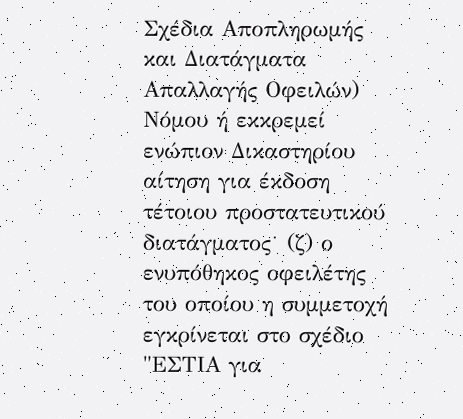Σχέδια Αποπληρωμής και Διατάγματα Απαλλαγής Οφειλών) Νόμου ή εκκρεμεί ενώπιον Δικαστηρίου αίτηση για έκδοση τέτοιου προστατευτικού διατάγματος˙ (ζ) ο ενυπόθηκος οφειλέτης του οποίου η συμμετοχή εγκρίνεται στο σχέδιο "ΕΣΤΙΑ για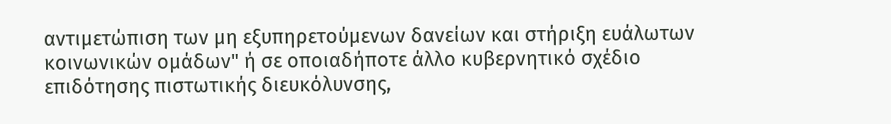αντιμετώπιση των μη εξυπηρετούμενων δανείων και στήριξη ευάλωτων κοινωνικών ομάδων" ή σε οποιαδήποτε άλλο κυβερνητικό σχέδιο επιδότησης πιστωτικής διευκόλυνσης,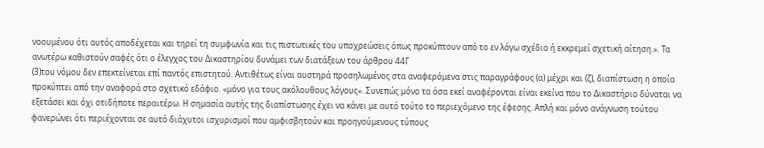νοουμένου ότι αυτός αποδέχεται και τηρεί τη συμφωνία και τις πιστωτικές του υποχρεώσεις όπως προκύπτουν από το εν λόγω σχέδιο ή εκκρεμεί σχετική αίτηση.». Τα ανωτέρω καθιστούν σαφές ότι ο έλεγχος του Δικαστηρίου δυνάμει των διατάξεων του άρθρου 44Γ
(3)του νόμου δεν επεκτείνεται επί παντός επιστητού. Αντιθέτως είναι αυστηρά προσηλωμένος στα αναφερόμενα στις παραγράφους (α) μέχρι και (ζ), διαπίστωση η οποία προκύπτει από την αναφορά στο σχετικό εδάφιο. «μόνο για τους ακόλουθους λόγους». Συνεπώς μόνο τα όσα εκεί αναφέρονται είναι εκείνα που το Δικαστήριο δύναται να εξετάσει και όχι οτιδήποτε περαιτέρω. Η σημασία αυτής της διαπίστωσης έχει να κάνει με αυτό τούτο το περιεχόμενο της έφεσης. Απλή και μόνο ανάγνωση τούτου φανερώνει ότι περιέχονται σε αυτό διάχυτοι ισχυρισμοί που αμφισβητούν και προηγούμενους τύπους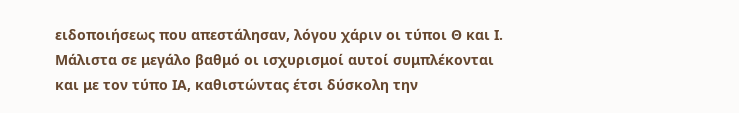ειδοποιήσεως που απεστάλησαν, λόγου χάριν οι τύποι Θ και Ι. Μάλιστα σε μεγάλο βαθμό οι ισχυρισμοί αυτοί συμπλέκονται και με τον τύπο ΙΑ, καθιστώντας έτσι δύσκολη την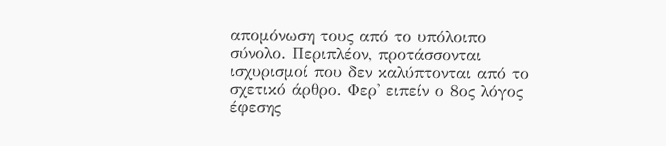απομόνωση τους από το υπόλοιπο σύνολο. Περιπλέον, προτάσσονται ισχυρισμοί που δεν καλύπτονται από το σχετικό άρθρο. Φερ' ειπείν ο 8ος λόγος έφεσης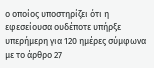ο οποίος υποστηρίζει ότι η εφεσείουσα ουδέποτε υπήρξε υπερήμερη για 120 ημέρες σύμφωνα με το άρθρο 27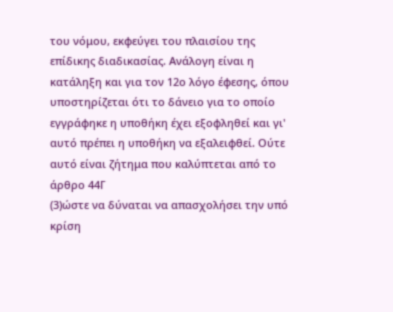του νόμου, εκφεύγει του πλαισίου της επίδικης διαδικασίας. Ανάλογη είναι η κατάληξη και για τον 12ο λόγο έφεσης, όπου υποστηρίζεται ότι το δάνειο για το οποίο εγγράφηκε η υποθήκη έχει εξοφληθεί και γι' αυτό πρέπει η υποθήκη να εξαλειφθεί. Ούτε αυτό είναι ζήτημα που καλύπτεται από το άρθρο 44Γ
(3)ώστε να δύναται να απασχολήσει την υπό κρίση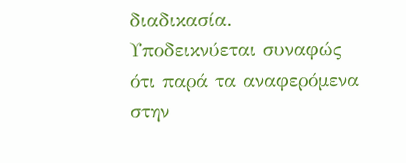διαδικασία. Υποδεικνύεται συναφώς ότι παρά τα αναφερόμενα στην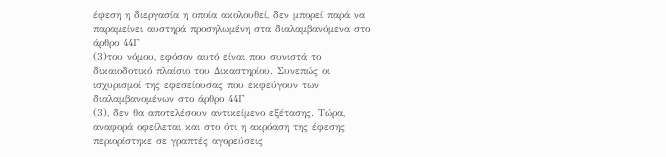έφεση η διεργασία η οποία ακολουθεί, δεν μπορεί παρά να παραμείνει αυστηρά προσηλωμένη στα διαλαμβανόμενα στο άρθρο 44Γ
(3)του νόμου, εφόσον αυτό είναι που συνιστά το δικαιοδοτικό πλαίσιο του Δικαστηρίου. Συνεπώς οι ισχυρισμοί της εφεσείουσας που εκφεύγουν των διαλαμβανομένων στο άρθρο 44Γ
(3), δεν θα αποτελέσουν αντικείμενο εξέτασης. Τώρα, αναφορά οφείλεται και στο ότι η ακρόαση της έφεσης περιορίστηκε σε γραπτές αγορεύσεις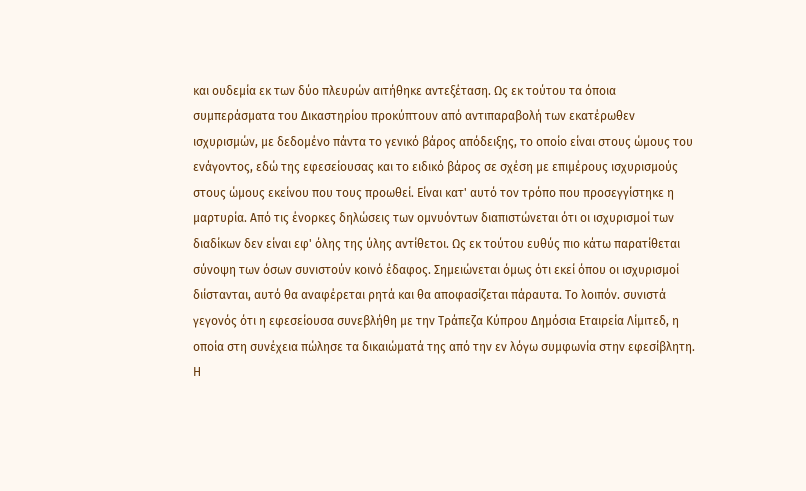και ουδεμία εκ των δύο πλευρών αιτήθηκε αντεξέταση. Ως εκ τούτου τα όποια συμπεράσματα του Δικαστηρίου προκύπτουν από αντιπαραβολή των εκατέρωθεν ισχυρισμών, με δεδομένο πάντα το γενικό βάρος απόδειξης, το οποίο είναι στους ώμους του ενάγοντος, εδώ της εφεσείουσας και το ειδικό βάρος σε σχέση με επιμέρους ισχυρισμούς στους ώμους εκείνου που τους προωθεί. Είναι κατ' αυτό τον τρόπο που προσεγγίστηκε η μαρτυρία. Από τις ένορκες δηλώσεις των ομνυόντων διαπιστώνεται ότι οι ισχυρισμοί των διαδίκων δεν είναι εφ' όλης της ύλης αντίθετοι. Ως εκ τούτου ευθύς πιο κάτω παρατίθεται σύνοψη των όσων συνιστούν κοινό έδαφος. Σημειώνεται όμως ότι εκεί όπου οι ισχυρισμοί διίστανται, αυτό θα αναφέρεται ρητά και θα αποφασίζεται πάραυτα. Το λοιπόν. συνιστά γεγονός ότι η εφεσείουσα συνεβλήθη με την Τράπεζα Κύπρου Δημόσια Εταιρεία Λίμιτεδ, η οποία στη συνέχεια πώλησε τα δικαιώματά της από την εν λόγω συμφωνία στην εφεσίβλητη. Η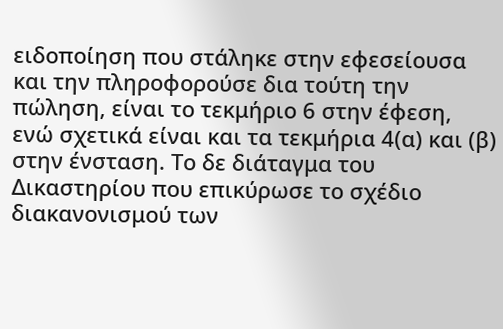ειδοποίηση που στάληκε στην εφεσείουσα και την πληροφορούσε δια τούτη την πώληση, είναι το τεκμήριο 6 στην έφεση, ενώ σχετικά είναι και τα τεκμήρια 4(α) και (β) στην ένσταση. Το δε διάταγμα του Δικαστηρίου που επικύρωσε το σχέδιο διακανονισμού των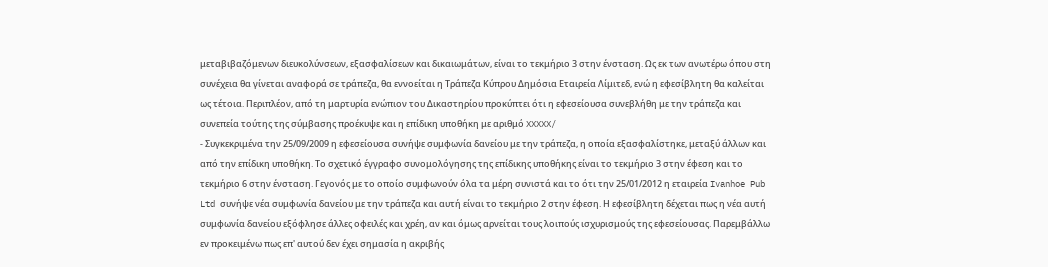μεταβιβαζόμενων διευκολύνσεων, εξασφαλίσεων και δικαιωμάτων, είναι το τεκμήριο 3 στην ένσταση. Ως εκ των ανωτέρω όπου στη συνέχεια θα γίνεται αναφορά σε τράπεζα, θα εννοείται η Τράπεζα Κύπρου Δημόσια Εταιρεία Λίμιτεδ, ενώ η εφεσίβλητη θα καλείται ως τέτοια. Περιπλέον, από τη μαρτυρία ενώπιον του Δικαστηρίου προκύπτει ότι η εφεσείουσα συνεβλήθη με την τράπεζα και συνεπεία τούτης της σύμβασης προέκυψε και η επίδικη υποθήκη με αριθμό XXXXX/
- Συγκεκριμένα την 25/09/2009 η εφεσείουσα συνήψε συμφωνία δανείου με την τράπεζα, η οποία εξασφαλίστηκε, μεταξύ άλλων και από την επίδικη υποθήκη. Το σχετικό έγγραφο συνομολόγησης της επίδικης υποθήκης είναι το τεκμήριο 3 στην έφεση και το τεκμήριο 6 στην ένσταση. Γεγονός με το οποίο συμφωνούν όλα τα μέρη συνιστά και το ότι την 25/01/2012 η εταιρεία Ivanhoe Pub Ltd συνήψε νέα συμφωνία δανείου με την τράπεζα και αυτή είναι το τεκμήριο 2 στην έφεση. Η εφεσίβλητη δέχεται πως η νέα αυτή συμφωνία δανείου εξόφλησε άλλες οφειλές και χρέη, αν και όμως αρνείται τους λοιπούς ισχυρισμούς της εφεσείουσας. Παρεμβάλλω εν προκειμένω πως επ' αυτού δεν έχει σημασία η ακριβής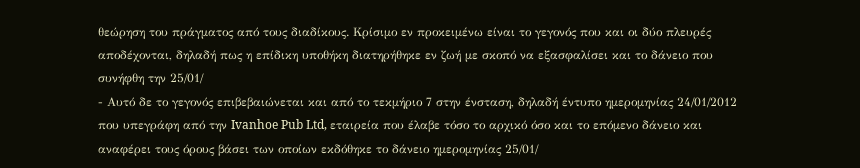θεώρηση του πράγματος από τους διαδίκους. Κρίσιμο εν προκειμένω είναι το γεγονός που και οι δύο πλευρές αποδέχονται, δηλαδή πως η επίδικη υποθήκη διατηρήθηκε εν ζωή με σκοπό να εξασφαλίσει και το δάνειο που συνήφθη την 25/01/
- Αυτό δε το γεγονός επιβεβαιώνεται και από το τεκμήριο 7 στην ένσταση, δηλαδή έντυπο ημερομηνίας 24/01/2012 που υπεγράφη από την Ivanhoe Pub Ltd, εταιρεία που έλαβε τόσο το αρχικό όσο και το επόμενο δάνειο και αναφέρει τους όρους βάσει των οποίων εκδόθηκε το δάνειο ημερομηνίας 25/01/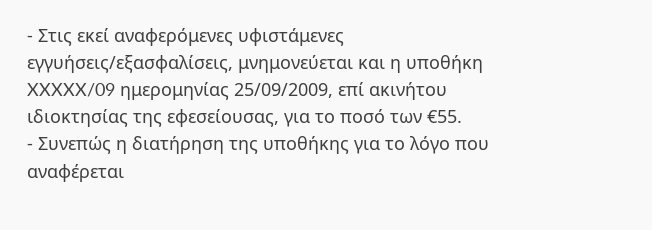- Στις εκεί αναφερόμενες υφιστάμενες εγγυήσεις/εξασφαλίσεις, μνημονεύεται και η υποθήκη XXXXX/09 ημερομηνίας 25/09/2009, επί ακινήτου ιδιοκτησίας της εφεσείουσας, για το ποσό των €55.
- Συνεπώς η διατήρηση της υποθήκης για το λόγο που αναφέρεται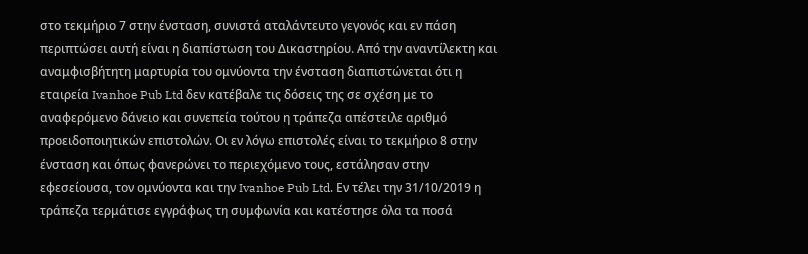στο τεκμήριο 7 στην ένσταση, συνιστά αταλάντευτο γεγονός και εν πάση περιπτώσει αυτή είναι η διαπίστωση του Δικαστηρίου. Από την αναντίλεκτη και αναμφισβήτητη μαρτυρία του ομνύοντα την ένσταση διαπιστώνεται ότι η εταιρεία Ivanhoe Pub Ltd δεν κατέβαλε τις δόσεις της σε σχέση με το αναφερόμενο δάνειο και συνεπεία τούτου η τράπεζα απέστειλε αριθμό προειδοποιητικών επιστολών. Οι εν λόγω επιστολές είναι το τεκμήριο 8 στην ένσταση και όπως φανερώνει το περιεχόμενο τους, εστάλησαν στην εφεσείουσα, τον ομνύοντα και την Ivanhoe Pub Ltd. Εν τέλει την 31/10/2019 η τράπεζα τερμάτισε εγγράφως τη συμφωνία και κατέστησε όλα τα ποσά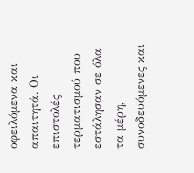οφειλόμενα και απαιτητά. Οι επιστολές τερματισμού που εστάλησαν σε όλα τα μέρη, συνοδευόμενες και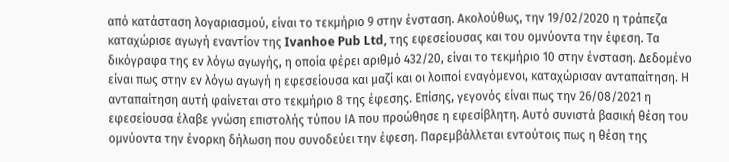από κατάσταση λογαριασμού, είναι το τεκμήριο 9 στην ένσταση. Ακολούθως, την 19/02/2020 η τράπεζα καταχώρισε αγωγή εναντίον της Ivanhoe Pub Ltd, της εφεσείουσας και του ομνύοντα την έφεση. Τα δικόγραφα της εν λόγω αγωγής, η οποία φέρει αριθμό 432/20, είναι το τεκμήριο 10 στην ένσταση. Δεδομένο είναι πως στην εν λόγω αγωγή η εφεσείουσα και μαζί και οι λοιποί εναγόμενοι, καταχώρισαν ανταπαίτηση. Η ανταπαίτηση αυτή φαίνεται στο τεκμήριο 8 της έφεσης. Επίσης, γεγονός είναι πως την 26/08/2021 η εφεσείουσα έλαβε γνώση επιστολής τύπου ΙΑ που προώθησε η εφεσίβλητη. Αυτό συνιστά βασική θέση του ομνύοντα την ένορκη δήλωση που συνοδεύει την έφεση. Παρεμβάλλεται εντούτοις πως η θέση της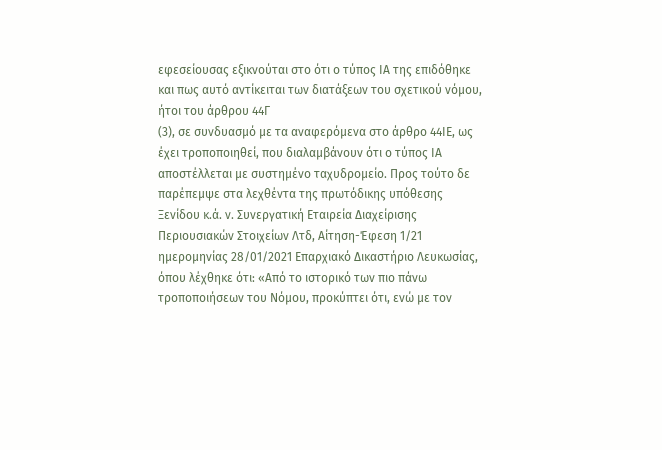εφεσείουσας εξικνούται στο ότι ο τύπος ΙΑ της επιδόθηκε και πως αυτό αντίκειται των διατάξεων του σχετικού νόμου, ήτοι του άρθρου 44Γ
(3), σε συνδυασμό με τα αναφερόμενα στο άρθρο 44ΙΕ, ως έχει τροποποιηθεί, που διαλαμβάνουν ότι ο τύπος ΙΑ αποστέλλεται με συστημένο ταχυδρομείο. Προς τούτο δε παρέπεμψε στα λεχθέντα της πρωτόδικης υπόθεσης Ξενίδου κ.ά. ν. Συνεργατική Εταιρεία Διαχείρισης Περιουσιακών Στοιχείων Λτδ, Αίτηση-Έφεση 1/21 ημερομηνίας 28/01/2021 Επαρχιακό Δικαστήριο Λευκωσίας, όπου λέχθηκε ότι: «Από το ιστορικό των πιο πάνω τροποποιήσεων του Νόμου, προκύπτει ότι, ενώ με τον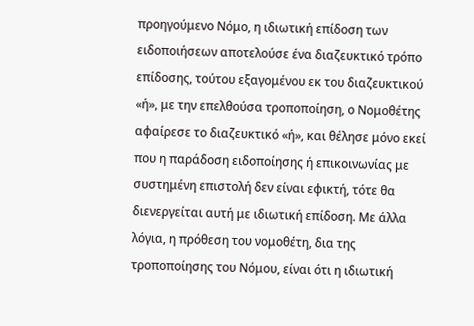προηγούμενο Νόμο, η ιδιωτική επίδοση των ειδοποιήσεων αποτελούσε ένα διαζευκτικό τρόπο επίδοσης, τούτου εξαγομένου εκ του διαζευκτικού «ή», με την επελθούσα τροποποίηση, ο Νομοθέτης αφαίρεσε το διαζευκτικό «ή», και θέλησε μόνο εκεί που η παράδοση ειδοποίησης ή επικοινωνίας με συστημένη επιστολή δεν είναι εφικτή, τότε θα διενεργείται αυτή με ιδιωτική επίδοση. Με άλλα λόγια, η πρόθεση του νομοθέτη, δια της τροποποίησης του Νόμου, είναι ότι η ιδιωτική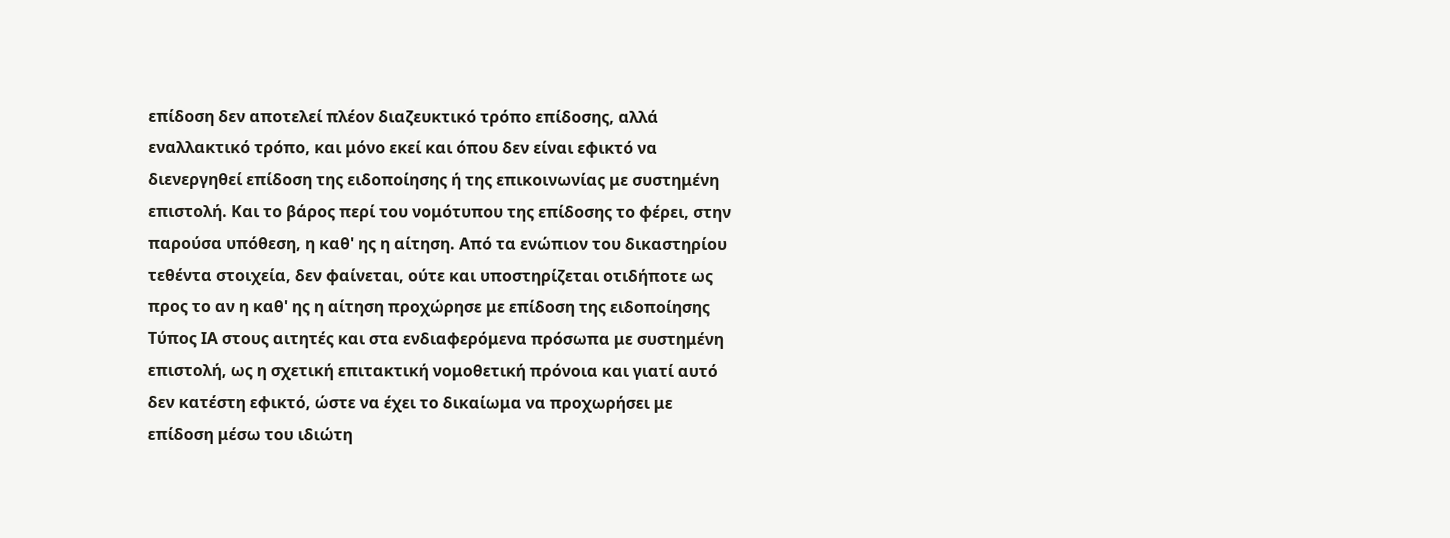επίδοση δεν αποτελεί πλέον διαζευκτικό τρόπο επίδοσης, αλλά εναλλακτικό τρόπο, και μόνο εκεί και όπου δεν είναι εφικτό να διενεργηθεί επίδοση της ειδοποίησης ή της επικοινωνίας με συστημένη επιστολή. Και το βάρος περί του νομότυπου της επίδοσης το φέρει, στην παρούσα υπόθεση, η καθ' ης η αίτηση. Από τα ενώπιον του δικαστηρίου τεθέντα στοιχεία, δεν φαίνεται, ούτε και υποστηρίζεται οτιδήποτε ως προς το αν η καθ' ης η αίτηση προχώρησε με επίδοση της ειδοποίησης Τύπος ΙΑ στους αιτητές και στα ενδιαφερόμενα πρόσωπα με συστημένη επιστολή, ως η σχετική επιτακτική νομοθετική πρόνοια και γιατί αυτό δεν κατέστη εφικτό, ώστε να έχει το δικαίωμα να προχωρήσει με επίδοση μέσω του ιδιώτη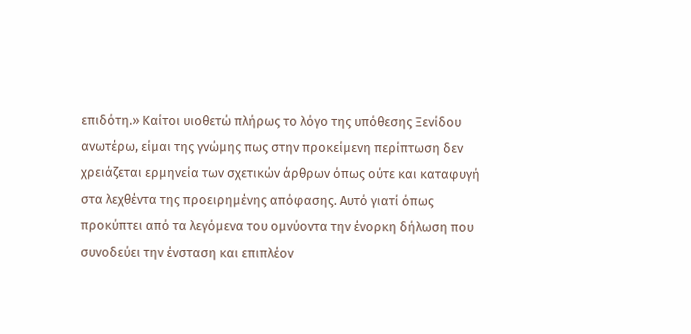επιδότη.» Καίτοι υιοθετώ πλήρως το λόγο της υπόθεσης Ξενίδου ανωτέρω, είμαι της γνώμης πως στην προκείμενη περίπτωση δεν χρειάζεται ερμηνεία των σχετικών άρθρων όπως ούτε και καταφυγή στα λεχθέντα της προειρημένης απόφασης. Αυτό γιατί όπως προκύπτει από τα λεγόμενα του ομνύοντα την ένορκη δήλωση που συνοδεύει την ένσταση και επιπλέον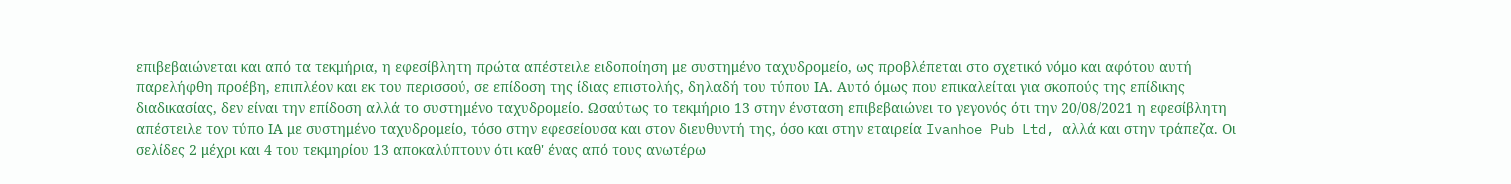επιβεβαιώνεται και από τα τεκμήρια, η εφεσίβλητη πρώτα απέστειλε ειδοποίηση με συστημένο ταχυδρομείο, ως προβλέπεται στο σχετικό νόμο και αφότου αυτή παρελήφθη προέβη, επιπλέον και εκ του περισσού, σε επίδοση της ίδιας επιστολής, δηλαδή του τύπου ΙΑ. Αυτό όμως που επικαλείται για σκοπούς της επίδικης διαδικασίας, δεν είναι την επίδοση αλλά το συστημένο ταχυδρομείο. Ωσαύτως το τεκμήριο 13 στην ένσταση επιβεβαιώνει το γεγονός ότι την 20/08/2021 η εφεσίβλητη απέστειλε τον τύπο ΙΑ με συστημένο ταχυδρομείο, τόσο στην εφεσείουσα και στον διευθυντή της, όσο και στην εταιρεία Ivanhoe Pub Ltd, αλλά και στην τράπεζα. Οι σελίδες 2 μέχρι και 4 του τεκμηρίου 13 αποκαλύπτουν ότι καθ' ένας από τους ανωτέρω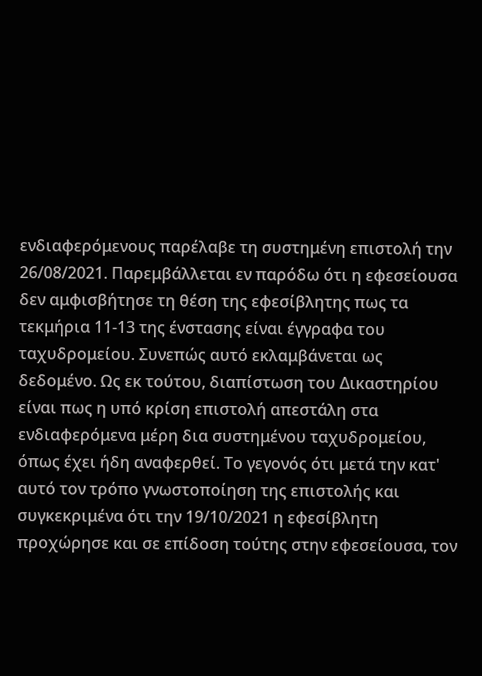ενδιαφερόμενους παρέλαβε τη συστημένη επιστολή την 26/08/2021. Παρεμβάλλεται εν παρόδω ότι η εφεσείουσα δεν αμφισβήτησε τη θέση της εφεσίβλητης πως τα τεκμήρια 11-13 της ένστασης είναι έγγραφα του ταχυδρομείου. Συνεπώς αυτό εκλαμβάνεται ως δεδομένο. Ως εκ τούτου, διαπίστωση του Δικαστηρίου είναι πως η υπό κρίση επιστολή απεστάλη στα ενδιαφερόμενα μέρη δια συστημένου ταχυδρομείου, όπως έχει ήδη αναφερθεί. Το γεγονός ότι μετά την κατ' αυτό τον τρόπο γνωστοποίηση της επιστολής και συγκεκριμένα ότι την 19/10/2021 η εφεσίβλητη προχώρησε και σε επίδοση τούτης στην εφεσείουσα, τον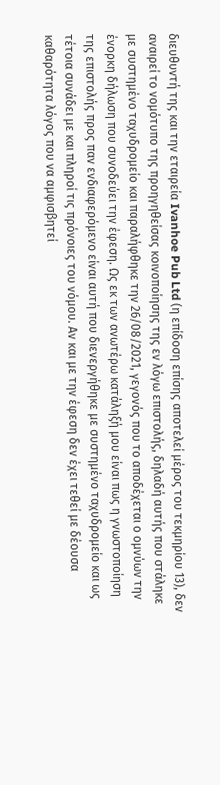διευθυντή της και την εταιρεία Ivanhoe Pub Ltd (η επίδοση επίσης αποτελεί μέρος του τεκμηρίου 13), δεν αναιρεί το νομότυπο της προηγηθείσας κοινοποίησης της εν λόγω επιστολής, δηλαδή αυτής που στάληκε με συστημένο ταχυδρομείο και παραλήφθηκε την 26/08/2021, γεγονός που το αποδέχεται ο ομνύων την ένορκη δήλωση που συνοδεύει την έφεση. Ως εκ των ανωτέρω κατάληξή μου είναι πως η γνωστοποίηση της επιστολής προς παν ενδιαφερόμενο είναι αυτή που διενεργήθηκε με συστημένο ταχυδρομείο και ως τέτοια συνάδει με και πληροί τις πρόνοιες του νόμου. Αν και με την έφεση δεν έχει τεθεί με δέουσα καθαρότητα λόγος που να αμφισβητεί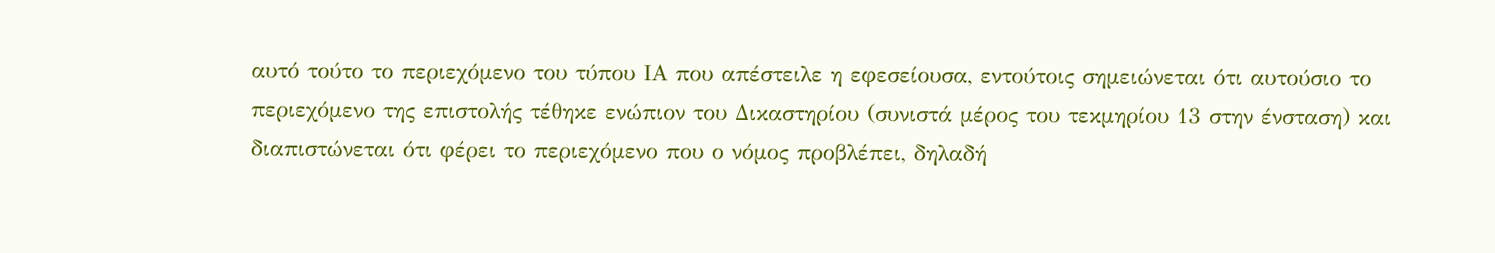αυτό τούτο το περιεχόμενο του τύπου ΙΑ που απέστειλε η εφεσείουσα, εντούτοις σημειώνεται ότι αυτούσιο το περιεχόμενο της επιστολής τέθηκε ενώπιον του Δικαστηρίου (συνιστά μέρος του τεκμηρίου 13 στην ένσταση) και διαπιστώνεται ότι φέρει το περιεχόμενο που ο νόμος προβλέπει, δηλαδή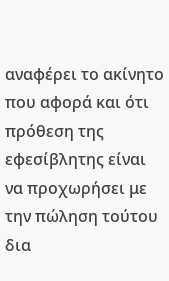αναφέρει το ακίνητο που αφορά και ότι πρόθεση της εφεσίβλητης είναι να προχωρήσει με την πώληση τούτου δια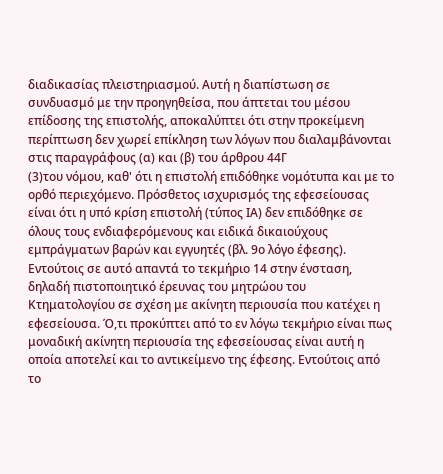διαδικασίας πλειστηριασμού. Αυτή η διαπίστωση σε συνδυασμό με την προηγηθείσα, που άπτεται του μέσου επίδοσης της επιστολής, αποκαλύπτει ότι στην προκείμενη περίπτωση δεν χωρεί επίκληση των λόγων που διαλαμβάνονται στις παραγράφους (α) και (β) του άρθρου 44Γ
(3)του νόμου, καθ' ότι η επιστολή επιδόθηκε νομότυπα και με το ορθό περιεχόμενο. Πρόσθετος ισχυρισμός της εφεσείουσας είναι ότι η υπό κρίση επιστολή (τύπος ΙΑ) δεν επιδόθηκε σε όλους τους ενδιαφερόμενους και ειδικά δικαιούχους εμπράγματων βαρών και εγγυητές (βλ. 9ο λόγο έφεσης). Εντούτοις σε αυτό απαντά το τεκμήριο 14 στην ένσταση, δηλαδή πιστοποιητικό έρευνας του μητρώου του Κτηματολογίου σε σχέση με ακίνητη περιουσία που κατέχει η εφεσείουσα. Ό,τι προκύπτει από το εν λόγω τεκμήριο είναι πως μοναδική ακίνητη περιουσία της εφεσείουσας είναι αυτή η οποία αποτελεί και το αντικείμενο της έφεσης. Εντούτοις από το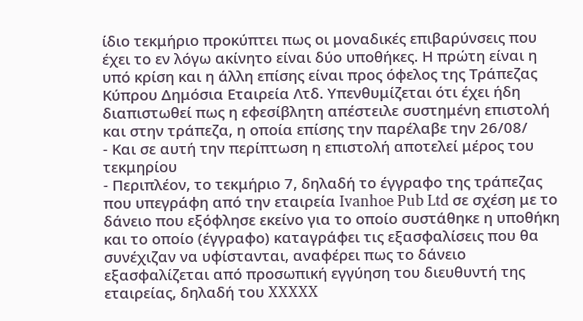ίδιο τεκμήριο προκύπτει πως οι μοναδικές επιβαρύνσεις που έχει το εν λόγω ακίνητο είναι δύο υποθήκες. Η πρώτη είναι η υπό κρίση και η άλλη επίσης είναι προς όφελος της Τράπεζας Κύπρου Δημόσια Εταιρεία Λτδ. Υπενθυμίζεται ότι έχει ήδη διαπιστωθεί πως η εφεσίβλητη απέστειλε συστημένη επιστολή και στην τράπεζα, η οποία επίσης την παρέλαβε την 26/08/
- Και σε αυτή την περίπτωση η επιστολή αποτελεί μέρος του τεκμηρίου
- Περιπλέον, το τεκμήριο 7, δηλαδή το έγγραφο της τράπεζας που υπεγράφη από την εταιρεία Ivanhoe Pub Ltd σε σχέση με το δάνειο που εξόφλησε εκείνο για το οποίο συστάθηκε η υποθήκη και το οποίο (έγγραφο) καταγράφει τις εξασφαλίσεις που θα συνέχιζαν να υφίστανται, αναφέρει πως το δάνειο εξασφαλίζεται από προσωπική εγγύηση του διευθυντή της εταιρείας, δηλαδή του XXXXX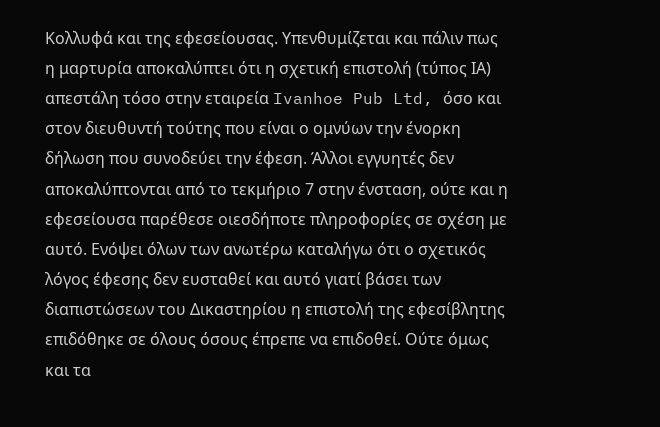Κολλυφά και της εφεσείουσας. Υπενθυμίζεται και πάλιν πως η μαρτυρία αποκαλύπτει ότι η σχετική επιστολή (τύπος ΙΑ) απεστάλη τόσο στην εταιρεία Ivanhoe Pub Ltd, όσο και στον διευθυντή τούτης που είναι ο ομνύων την ένορκη δήλωση που συνοδεύει την έφεση. Άλλοι εγγυητές δεν αποκαλύπτονται από το τεκμήριο 7 στην ένσταση, ούτε και η εφεσείουσα παρέθεσε οιεσδήποτε πληροφορίες σε σχέση με αυτό. Ενόψει όλων των ανωτέρω καταλήγω ότι ο σχετικός λόγος έφεσης δεν ευσταθεί και αυτό γιατί βάσει των διαπιστώσεων του Δικαστηρίου η επιστολή της εφεσίβλητης επιδόθηκε σε όλους όσους έπρεπε να επιδοθεί. Ούτε όμως και τα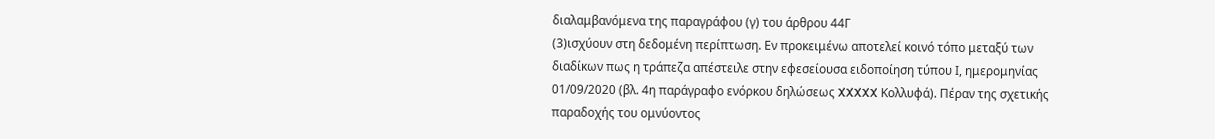διαλαμβανόμενα της παραγράφου (γ) του άρθρου 44Γ
(3)ισχύουν στη δεδομένη περίπτωση. Εν προκειμένω αποτελεί κοινό τόπο μεταξύ των διαδίκων πως η τράπεζα απέστειλε στην εφεσείουσα ειδοποίηση τύπου Ι, ημερομηνίας 01/09/2020 (βλ. 4η παράγραφο ενόρκου δηλώσεως XXXXX Κολλυφά). Πέραν της σχετικής παραδοχής του ομνύοντος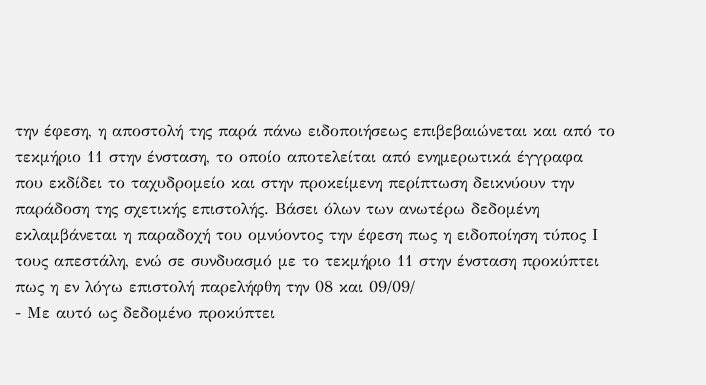την έφεση, η αποστολή της παρά πάνω ειδοποιήσεως επιβεβαιώνεται και από το τεκμήριο 11 στην ένσταση, το οποίο αποτελείται από ενημερωτικά έγγραφα που εκδίδει το ταχυδρομείο και στην προκείμενη περίπτωση δεικνύουν την παράδοση της σχετικής επιστολής. Βάσει όλων των ανωτέρω δεδομένη εκλαμβάνεται η παραδοχή του ομνύοντος την έφεση πως η ειδοποίηση τύπος Ι τους απεστάλη, ενώ σε συνδυασμό με το τεκμήριο 11 στην ένσταση προκύπτει πως η εν λόγω επιστολή παρελήφθη την 08 και 09/09/
- Με αυτό ως δεδομένο προκύπτει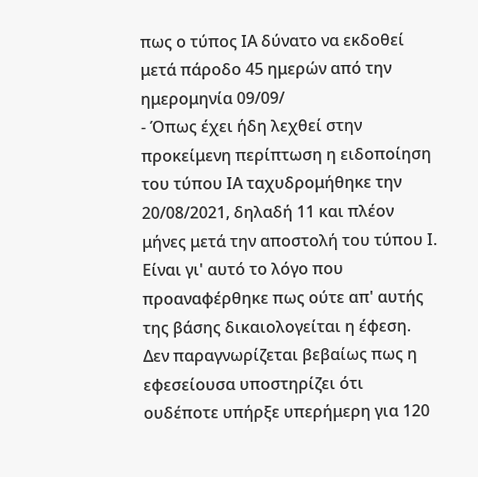πως ο τύπος ΙΑ δύνατο να εκδοθεί μετά πάροδο 45 ημερών από την ημερομηνία 09/09/
- Όπως έχει ήδη λεχθεί στην προκείμενη περίπτωση η ειδοποίηση του τύπου ΙΑ ταχυδρομήθηκε την 20/08/2021, δηλαδή 11 και πλέον μήνες μετά την αποστολή του τύπου Ι. Είναι γι' αυτό το λόγο που προαναφέρθηκε πως ούτε απ' αυτής της βάσης δικαιολογείται η έφεση. Δεν παραγνωρίζεται βεβαίως πως η εφεσείουσα υποστηρίζει ότι ουδέποτε υπήρξε υπερήμερη για 120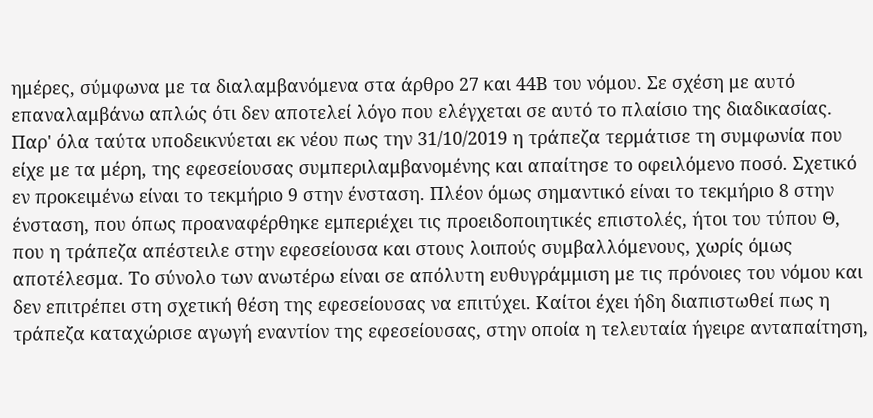ημέρες, σύμφωνα με τα διαλαμβανόμενα στα άρθρο 27 και 44Β του νόμου. Σε σχέση με αυτό επαναλαμβάνω απλώς ότι δεν αποτελεί λόγο που ελέγχεται σε αυτό το πλαίσιο της διαδικασίας. Παρ' όλα ταύτα υποδεικνύεται εκ νέου πως την 31/10/2019 η τράπεζα τερμάτισε τη συμφωνία που είχε με τα μέρη, της εφεσείουσας συμπεριλαμβανομένης και απαίτησε το οφειλόμενο ποσό. Σχετικό εν προκειμένω είναι το τεκμήριο 9 στην ένσταση. Πλέον όμως σημαντικό είναι το τεκμήριο 8 στην ένσταση, που όπως προαναφέρθηκε εμπεριέχει τις προειδοποιητικές επιστολές, ήτοι του τύπου Θ, που η τράπεζα απέστειλε στην εφεσείουσα και στους λοιπούς συμβαλλόμενους, χωρίς όμως αποτέλεσμα. Το σύνολο των ανωτέρω είναι σε απόλυτη ευθυγράμμιση με τις πρόνοιες του νόμου και δεν επιτρέπει στη σχετική θέση της εφεσείουσας να επιτύχει. Καίτοι έχει ήδη διαπιστωθεί πως η τράπεζα καταχώρισε αγωγή εναντίον της εφεσείουσας, στην οποία η τελευταία ήγειρε ανταπαίτηση,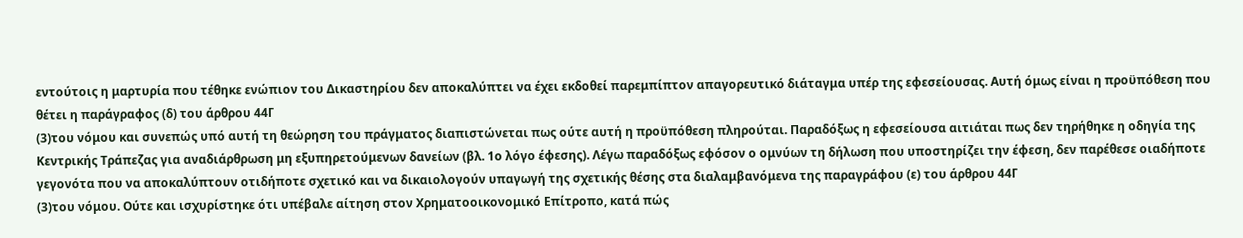εντούτοις η μαρτυρία που τέθηκε ενώπιον του Δικαστηρίου δεν αποκαλύπτει να έχει εκδοθεί παρεμπίπτον απαγορευτικό διάταγμα υπέρ της εφεσείουσας. Αυτή όμως είναι η προϋπόθεση που θέτει η παράγραφος (δ) του άρθρου 44Γ
(3)του νόμου και συνεπώς υπό αυτή τη θεώρηση του πράγματος διαπιστώνεται πως ούτε αυτή η προϋπόθεση πληρούται. Παραδόξως η εφεσείουσα αιτιάται πως δεν τηρήθηκε η οδηγία της Κεντρικής Τράπεζας για αναδιάρθρωση μη εξυπηρετούμενων δανείων (βλ. 1ο λόγο έφεσης). Λέγω παραδόξως εφόσον ο ομνύων τη δήλωση που υποστηρίζει την έφεση, δεν παρέθεσε οιαδήποτε γεγονότα που να αποκαλύπτουν οτιδήποτε σχετικό και να δικαιολογούν υπαγωγή της σχετικής θέσης στα διαλαμβανόμενα της παραγράφου (ε) του άρθρου 44Γ
(3)του νόμου. Ούτε και ισχυρίστηκε ότι υπέβαλε αίτηση στον Χρηματοοικονομικό Επίτροπο, κατά πώς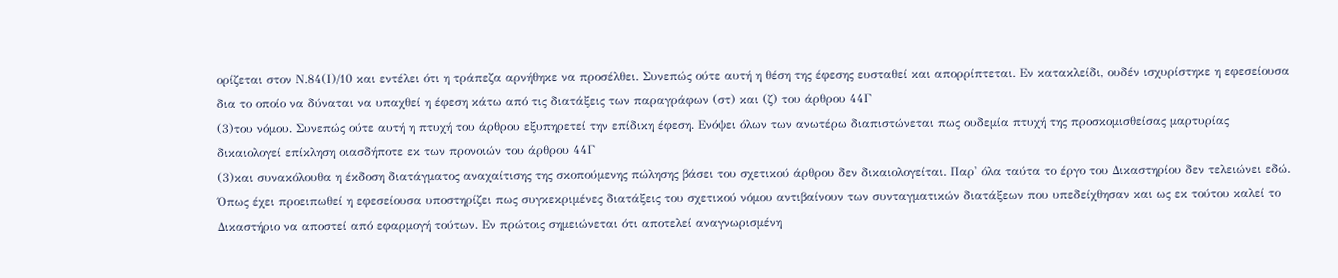ορίζεται στον Ν.84(Ι)/10 και εντέλει ότι η τράπεζα αρνήθηκε να προσέλθει. Συνεπώς ούτε αυτή η θέση της έφεσης ευσταθεί και απορρίπτεται. Εν κατακλείδι, ουδέν ισχυρίστηκε η εφεσείουσα δια το οποίο να δύναται να υπαχθεί η έφεση κάτω από τις διατάξεις των παραγράφων (στ) και (ζ) του άρθρου 44Γ
(3)του νόμου. Συνεπώς ούτε αυτή η πτυχή του άρθρου εξυπηρετεί την επίδικη έφεση. Ενόψει όλων των ανωτέρω διαπιστώνεται πως ουδεμία πτυχή της προσκομισθείσας μαρτυρίας δικαιολογεί επίκληση οιασδήποτε εκ των προνοιών του άρθρου 44Γ
(3)και συνακόλουθα η έκδοση διατάγματος αναχαίτισης της σκοπούμενης πώλησης βάσει του σχετικού άρθρου δεν δικαιολογείται. Παρ' όλα ταύτα το έργο του Δικαστηρίου δεν τελειώνει εδώ. Όπως έχει προειπωθεί η εφεσείουσα υποστηρίζει πως συγκεκριμένες διατάξεις του σχετικού νόμου αντιβαίνουν των συνταγματικών διατάξεων που υπεδείχθησαν και ως εκ τούτου καλεί το Δικαστήριο να αποστεί από εφαρμογή τούτων. Εν πρώτοις σημειώνεται ότι αποτελεί αναγνωρισμένη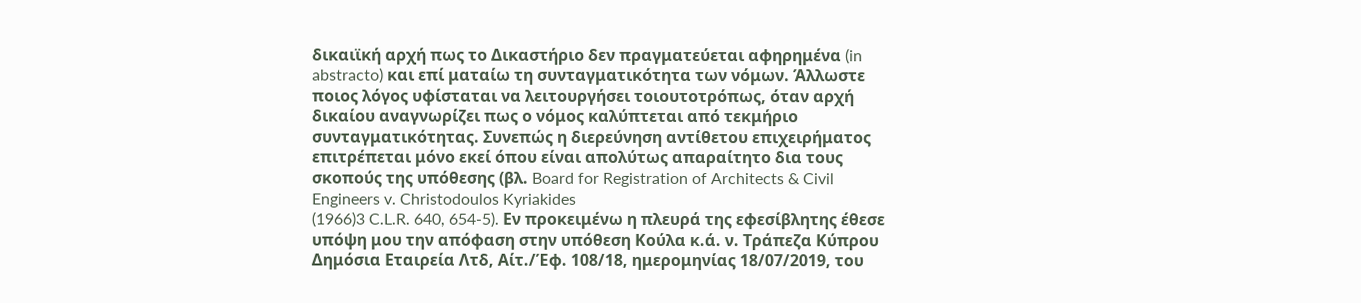δικαιϊκή αρχή πως το Δικαστήριο δεν πραγματεύεται αφηρημένα (in abstracto) και επί ματαίω τη συνταγματικότητα των νόμων. Άλλωστε ποιος λόγος υφίσταται να λειτουργήσει τοιουτοτρόπως, όταν αρχή δικαίου αναγνωρίζει πως ο νόμος καλύπτεται από τεκμήριο συνταγματικότητας. Συνεπώς η διερεύνηση αντίθετου επιχειρήματος επιτρέπεται μόνο εκεί όπου είναι απολύτως απαραίτητο δια τους σκοπούς της υπόθεσης (βλ. Board for Registration of Architects & Civil Engineers v. Christodoulos Kyriakides
(1966)3 C.L.R. 640, 654-5). Εν προκειμένω η πλευρά της εφεσίβλητης έθεσε υπόψη μου την απόφαση στην υπόθεση Κούλα κ.ά. ν. Τράπεζα Κύπρου Δημόσια Εταιρεία Λτδ, Αίτ./Έφ. 108/18, ημερομηνίας 18/07/2019, του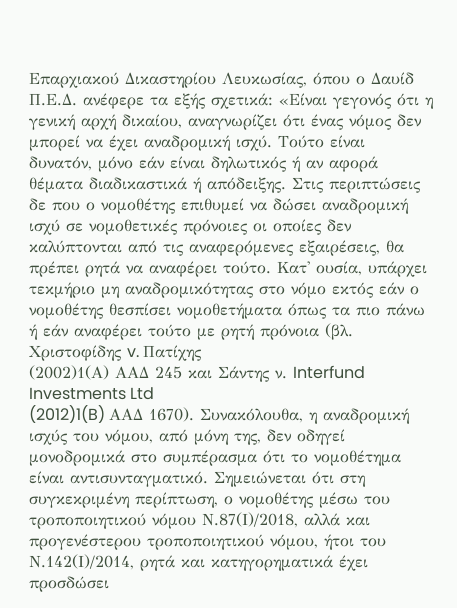Επαρχιακού Δικαστηρίου Λευκωσίας, όπου ο Δαυίδ Π.Ε.Δ. ανέφερε τα εξής σχετικά: «Είναι γεγονός ότι η γενική αρχή δικαίου, αναγνωρίζει ότι ένας νόμος δεν μπορεί να έχει αναδρομική ισχύ. Τούτο είναι δυνατόν, μόνο εάν είναι δηλωτικός ή αν αφορά θέματα διαδικαστικά ή απόδειξης. Στις περιπτώσεις δε που ο νομοθέτης επιθυμεί να δώσει αναδρομική ισχύ σε νομοθετικές πρόνοιες οι οποίες δεν καλύπτονται από τις αναφερόμενες εξαιρέσεις, θα πρέπει ρητά να αναφέρει τούτο. Κατ' ουσία, υπάρχει τεκμήριο μη αναδρομικότητας στο νόμο εκτός εάν ο νομοθέτης θεσπίσει νομοθετήματα όπως τα πιο πάνω ή εάν αναφέρει τούτο με ρητή πρόνοια (βλ. Χριστοφίδης v. Πατίχης
(2002)1(Α) ΑΑΔ 245 και Σάντης ν. Interfund Investments Ltd
(2012)1(B) ΑΑΔ 1670). Συνακόλουθα, η αναδρομική ισχύς του νόμου, από μόνη της, δεν οδηγεί μονοδρομικά στο συμπέρασμα ότι το νομοθέτημα είναι αντισυνταγματικό. Σημειώνεται ότι στη συγκεκριμένη περίπτωση, ο νομοθέτης μέσω του τροποποιητικού νόμου Ν.87(Ι)/2018, αλλά και προγενέστερου τροποποιητικού νόμου, ήτοι του Ν.142(Ι)/2014, ρητά και κατηγορηματικά έχει προσδώσει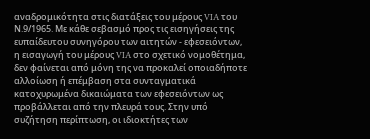αναδρομικότητα στις διατάξεις του μέρους VIA του Ν.9/1965. Με κάθε σεβασμό προς τις εισηγήσεις της ευπαίδευτου συνηγόρου των αιτητών - εφεσειόντων, η εισαγωγή του μέρους VIA στο σχετικό νομοθέτημα, δεν φαίνεται από μόνη της να προκαλεί οποιαδήποτε αλλοίωση ή επέμβαση στα συνταγματικά κατοχυρωμένα δικαιώματα των εφεσειόντων ως προβάλλεται από την πλευρά τους. Στην υπό συζήτηση περίπτωση, οι ιδιοκτήτες των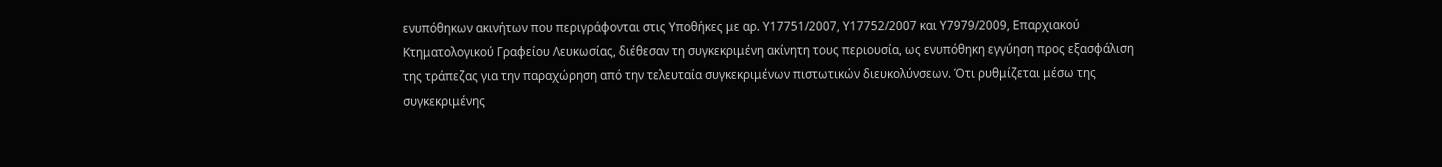ενυπόθηκων ακινήτων που περιγράφονται στις Υποθήκες με αρ. Υ17751/2007, Υ17752/2007 και Υ7979/2009, Επαρχιακού Κτηματολογικού Γραφείου Λευκωσίας, διέθεσαν τη συγκεκριμένη ακίνητη τους περιουσία, ως ενυπόθηκη εγγύηση προς εξασφάλιση της τράπεζας για την παραχώρηση από την τελευταία συγκεκριμένων πιστωτικών διευκολύνσεων. Ότι ρυθμίζεται μέσω της συγκεκριμένης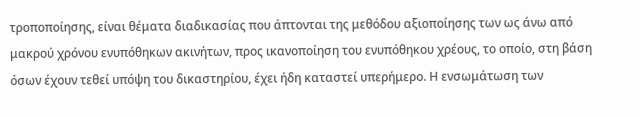τροποποίησης, είναι θέματα διαδικασίας που άπτονται της μεθόδου αξιοποίησης των ως άνω από μακρού χρόνου ενυπόθηκων ακινήτων, προς ικανοποίηση του ενυπόθηκου χρέους, το οποίο, στη βάση όσων έχουν τεθεί υπόψη του δικαστηρίου, έχει ήδη καταστεί υπερήμερο. Η ενσωμάτωση των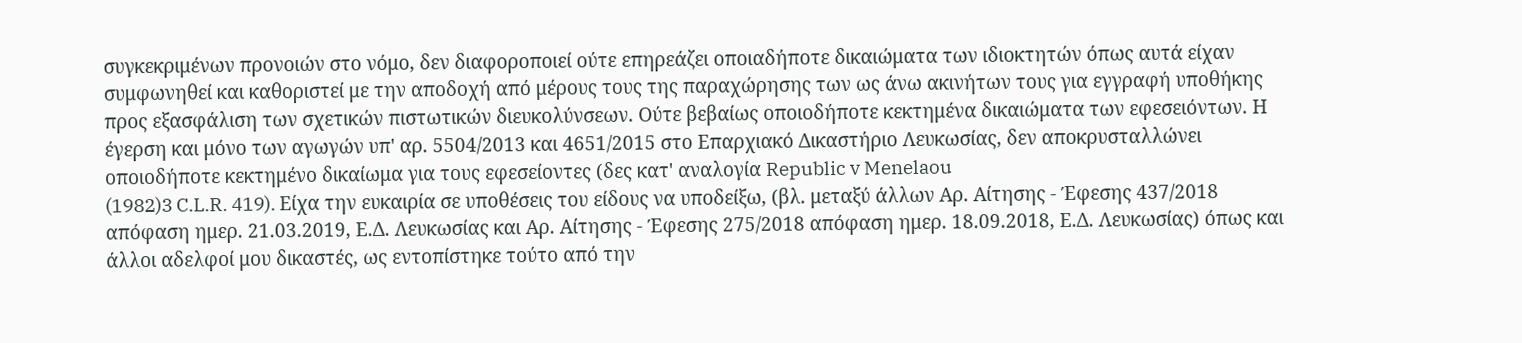συγκεκριμένων προνοιών στο νόμο, δεν διαφοροποιεί ούτε επηρεάζει οποιαδήποτε δικαιώματα των ιδιοκτητών όπως αυτά είχαν συμφωνηθεί και καθοριστεί με την αποδοχή από μέρους τους της παραχώρησης των ως άνω ακινήτων τους για εγγραφή υποθήκης προς εξασφάλιση των σχετικών πιστωτικών διευκολύνσεων. Ούτε βεβαίως οποιοδήποτε κεκτημένα δικαιώματα των εφεσειόντων. Η έγερση και μόνο των αγωγών υπ' αρ. 5504/2013 και 4651/2015 στο Επαρχιακό Δικαστήριο Λευκωσίας, δεν αποκρυσταλλώνει οποιοδήποτε κεκτημένο δικαίωμα για τους εφεσείοντες (δες κατ' αναλογία Republic v Menelaou
(1982)3 C.L.R. 419). Είχα την ευκαιρία σε υποθέσεις του είδους να υποδείξω, (βλ. μεταξύ άλλων Αρ. Αίτησης - Έφεσης 437/2018 απόφαση ημερ. 21.03.2019, Ε.Δ. Λευκωσίας και Αρ. Αίτησης - Έφεσης 275/2018 απόφαση ημερ. 18.09.2018, Ε.Δ. Λευκωσίας) όπως και άλλοι αδελφοί μου δικαστές, ως εντοπίστηκε τούτο από την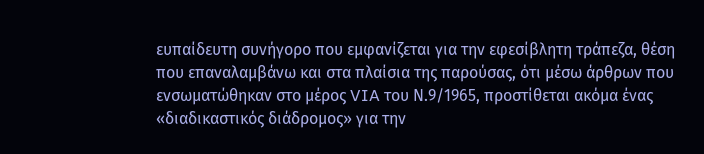ευπαίδευτη συνήγορο που εμφανίζεται για την εφεσίβλητη τράπεζα, θέση που επαναλαμβάνω και στα πλαίσια της παρούσας, ότι μέσω άρθρων που ενσωματώθηκαν στο μέρος VIA του Ν.9/1965, προστίθεται ακόμα ένας «διαδικαστικός διάδρομος» για την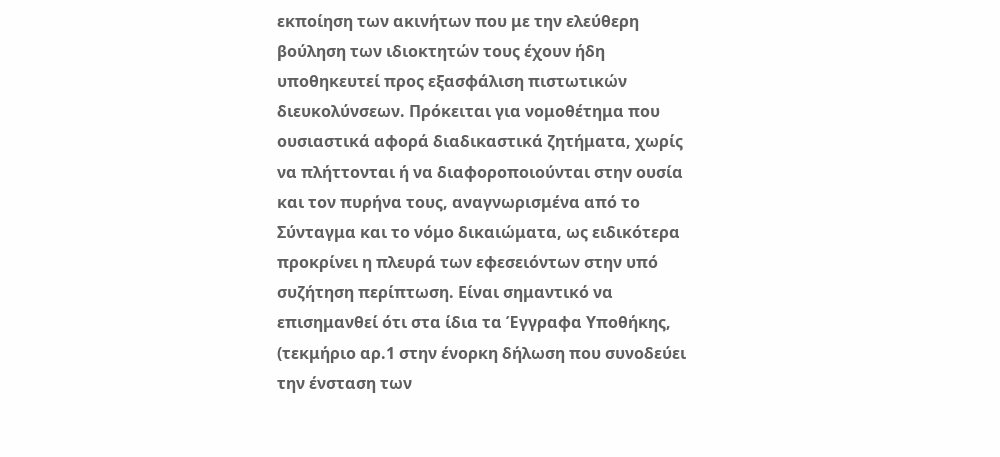εκποίηση των ακινήτων που με την ελεύθερη βούληση των ιδιοκτητών τους έχουν ήδη υποθηκευτεί προς εξασφάλιση πιστωτικών διευκολύνσεων. Πρόκειται για νομοθέτημα που ουσιαστικά αφορά διαδικαστικά ζητήματα, χωρίς να πλήττονται ή να διαφοροποιούνται στην ουσία και τον πυρήνα τους, αναγνωρισμένα από το Σύνταγμα και το νόμο δικαιώματα, ως ειδικότερα προκρίνει η πλευρά των εφεσειόντων στην υπό συζήτηση περίπτωση. Είναι σημαντικό να επισημανθεί ότι στα ίδια τα Έγγραφα Υποθήκης, (τεκμήριο αρ.1 στην ένορκη δήλωση που συνοδεύει την ένσταση των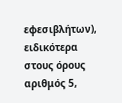εφεσιβλήτων), ειδικότερα στους όρους αριθμός 5,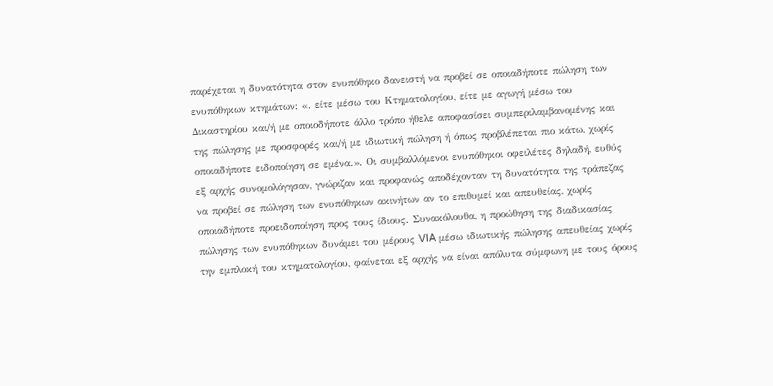παρέχεται η δυνατότητα στον ενυπόθηκο δανειστή να προβεί σε οποιαδήποτε πώληση των ενυπόθηκων κτημάτων: «. είτε μέσω του Κτηματολογίου, είτε με αγωγή μέσω του Δικαστηρίου και/ή με οποιοδήποτε άλλο τρόπο ήθελε αποφασίσει συμπεριλαμβανομένης και της πώλησης με προσφορές και/ή με ιδιωτική πώληση ή όπως προβλέπεται πιο κάτω, χωρίς οποιαδήποτε ειδοποίηση σε εμένα.». Οι συμβαλλόμενοι ενυπόθηκοι οφειλέτες δηλαδή, ευθύς εξ αρχής συνομολόγησαν, γνώριζαν και προφανώς αποδέχονταν τη δυνατότητα της τράπεζας να προβεί σε πώληση των ενυπόθηκων ακινήτων αν το επιθυμεί και απευθείας, χωρίς οποιαδήποτε προειδοποίηση προς τους ίδιους. Συνακόλουθα, η προώθηση της διαδικασίας πώλησης των ενυπόθηκων δυνάμει του μέρους VIA μέσω ιδιωτικής πώλησης απευθείας χωρίς την εμπλοκή του κτηματολογίου, φαίνεται εξ αρχής να είναι απόλυτα σύμφωνη με τους όρους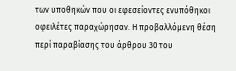των υποθηκών που οι εφεσείοντες ενυπόθηκοι οφειλέτες παραχώρησαν. Η προβαλλόμενη θέση περί παραβίασης του άρθρου 30 του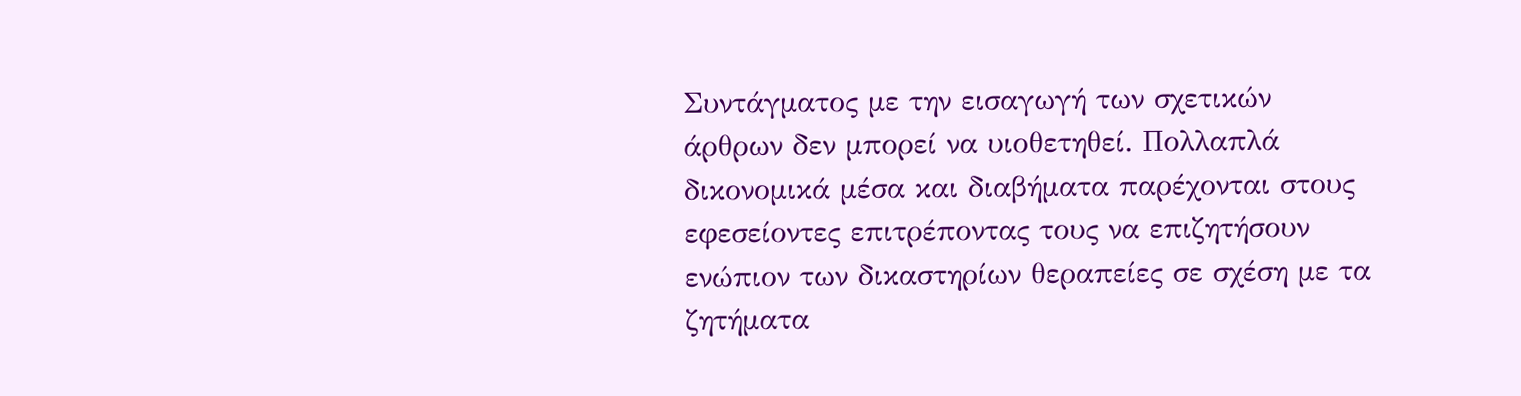Συντάγματος με την εισαγωγή των σχετικών άρθρων δεν μπορεί να υιοθετηθεί. Πολλαπλά δικονομικά μέσα και διαβήματα παρέχονται στους εφεσείοντες επιτρέποντας τους να επιζητήσουν ενώπιον των δικαστηρίων θεραπείες σε σχέση με τα ζητήματα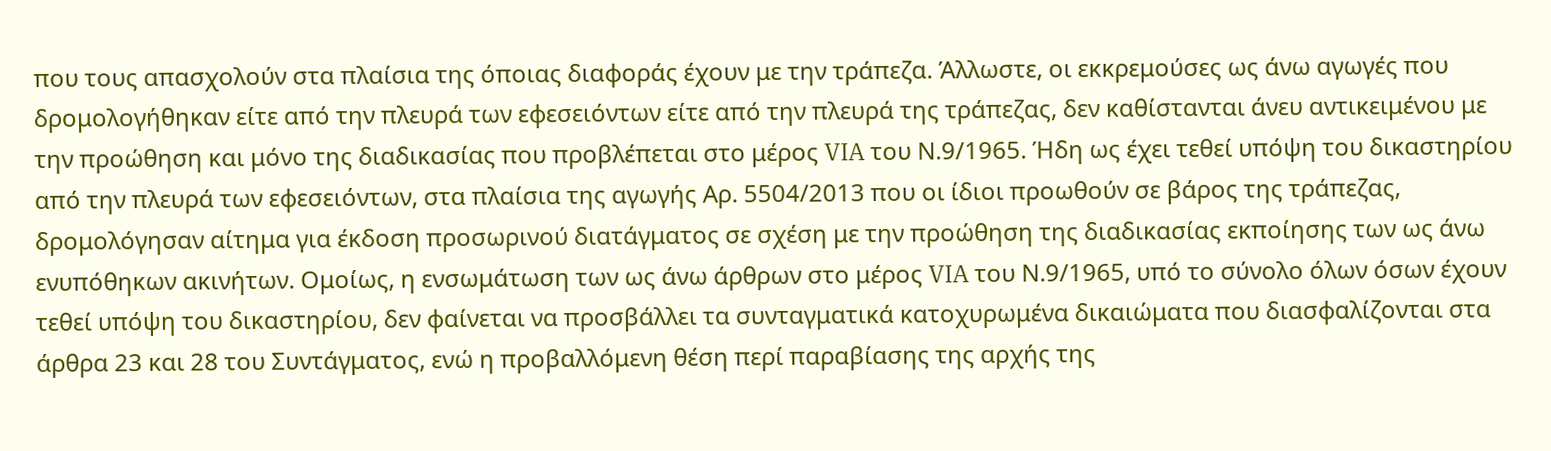που τους απασχολούν στα πλαίσια της όποιας διαφοράς έχουν με την τράπεζα. Άλλωστε, οι εκκρεμούσες ως άνω αγωγές που δρομολογήθηκαν είτε από την πλευρά των εφεσειόντων είτε από την πλευρά της τράπεζας, δεν καθίστανται άνευ αντικειμένου με την προώθηση και μόνο της διαδικασίας που προβλέπεται στο μέρος VIA του Ν.9/1965. Ήδη ως έχει τεθεί υπόψη του δικαστηρίου από την πλευρά των εφεσειόντων, στα πλαίσια της αγωγής Αρ. 5504/2013 που οι ίδιοι προωθούν σε βάρος της τράπεζας, δρομολόγησαν αίτημα για έκδοση προσωρινού διατάγματος σε σχέση με την προώθηση της διαδικασίας εκποίησης των ως άνω ενυπόθηκων ακινήτων. Ομοίως, η ενσωμάτωση των ως άνω άρθρων στο μέρος VIA του Ν.9/1965, υπό το σύνολο όλων όσων έχουν τεθεί υπόψη του δικαστηρίου, δεν φαίνεται να προσβάλλει τα συνταγματικά κατοχυρωμένα δικαιώματα που διασφαλίζονται στα άρθρα 23 και 28 του Συντάγματος, ενώ η προβαλλόμενη θέση περί παραβίασης της αρχής της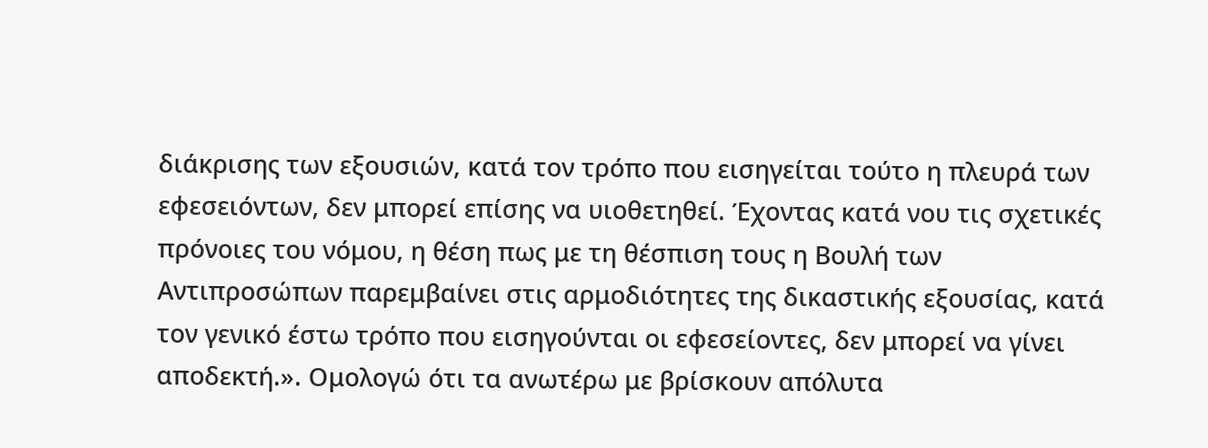διάκρισης των εξουσιών, κατά τον τρόπο που εισηγείται τούτο η πλευρά των εφεσειόντων, δεν μπορεί επίσης να υιοθετηθεί. Έχοντας κατά νου τις σχετικές πρόνοιες του νόμου, η θέση πως με τη θέσπιση τους η Βουλή των Αντιπροσώπων παρεμβαίνει στις αρμοδιότητες της δικαστικής εξουσίας, κατά τον γενικό έστω τρόπο που εισηγούνται οι εφεσείοντες, δεν μπορεί να γίνει αποδεκτή.». Ομολογώ ότι τα ανωτέρω με βρίσκουν απόλυτα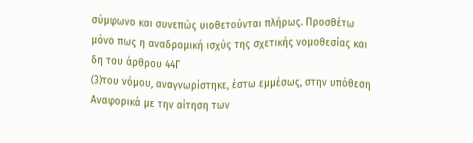σύμφωνο και συνεπώς υιοθετούνται πλήρως. Προσθέτω μόνο πως η αναδρομική ισχύς της σχετικής νομοθεσίας και δη του άρθρου 44Γ
(3)του νόμου, αναγνωρίστηκε, έστω εμμέσως, στην υπόθεση Αναφορικά με την αίτηση των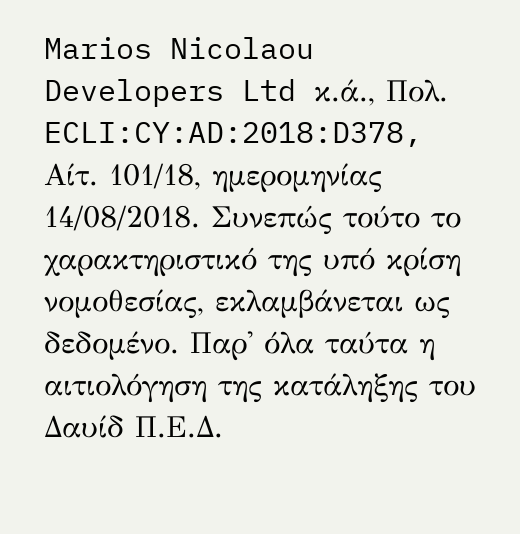Marios Nicolaou Developers Ltd κ.ά., Πολ. ECLI:CY:AD:2018:D378, Αίτ. 101/18, ημερομηνίας 14/08/2018. Συνεπώς τούτο το χαρακτηριστικό της υπό κρίση νομοθεσίας, εκλαμβάνεται ως δεδομένο. Παρ' όλα ταύτα η αιτιολόγηση της κατάληξης του Δαυίδ Π.Ε.Δ.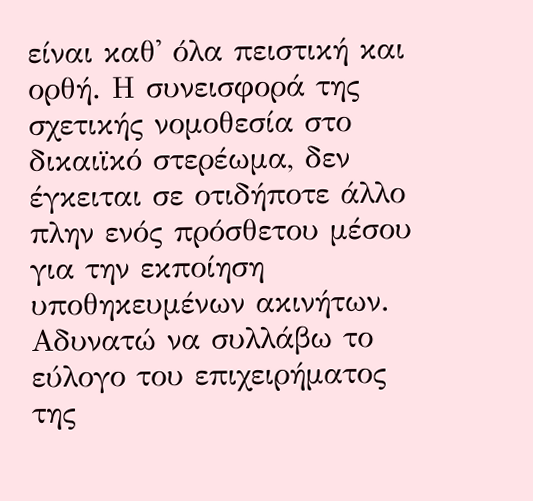είναι καθ' όλα πειστική και ορθή. Η συνεισφορά της σχετικής νομοθεσία στο δικαιϊκό στερέωμα, δεν έγκειται σε οτιδήποτε άλλο πλην ενός πρόσθετου μέσου για την εκποίηση υποθηκευμένων ακινήτων. Αδυνατώ να συλλάβω το εύλογο του επιχειρήματος της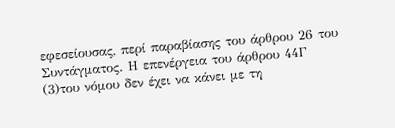εφεσείουσας, περί παραβίασης του άρθρου 26 του Συντάγματος. Η επενέργεια του άρθρου 44Γ
(3)του νόμου δεν έχει να κάνει με τη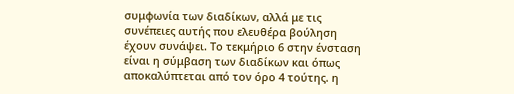συμφωνία των διαδίκων, αλλά με τις συνέπειες αυτής που ελευθέρα βούληση έχουν συνάψει. Το τεκμήριο 6 στην ένσταση είναι η σύμβαση των διαδίκων και όπως αποκαλύπτεται από τον όρο 4 τούτης. η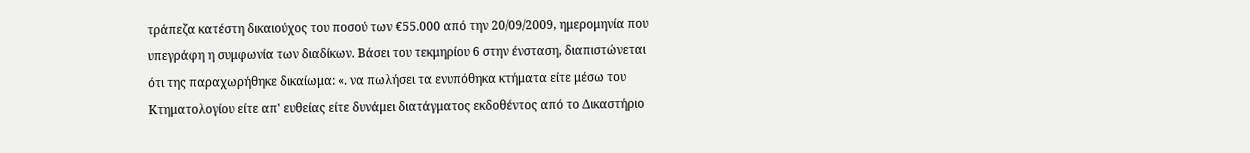τράπεζα κατέστη δικαιούχος του ποσού των €55.000 από την 20/09/2009, ημερομηνία που υπεγράφη η συμφωνία των διαδίκων. Βάσει του τεκμηρίου 6 στην ένσταση, διαπιστώνεται ότι της παραχωρήθηκε δικαίωμα: «. να πωλήσει τα ενυπόθηκα κτήματα είτε μέσω του Κτηματολογίου είτε απ' ευθείας είτε δυνάμει διατάγματος εκδοθέντος από το Δικαστήριο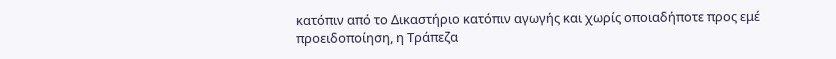κατόπιν από το Δικαστήριο κατόπιν αγωγής και χωρίς οποιαδήποτε προς εμέ προειδοποίηση, η Τράπεζα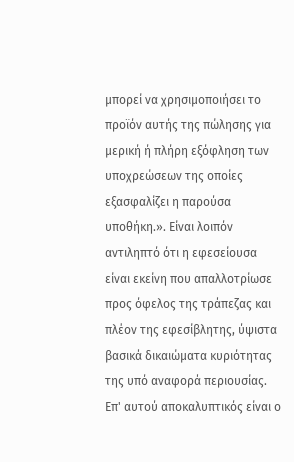μπορεί να χρησιμοποιήσει το προϊόν αυτής της πώλησης για μερική ή πλήρη εξόφληση των υποχρεώσεων της οποίες εξασφαλίζει η παρούσα υποθήκη.». Είναι λοιπόν αντιληπτό ότι η εφεσείουσα είναι εκείνη που απαλλοτρίωσε προς όφελος της τράπεζας και πλέον της εφεσίβλητης, ύψιστα βασικά δικαιώματα κυριότητας της υπό αναφορά περιουσίας. Επ' αυτού αποκαλυπτικός είναι ο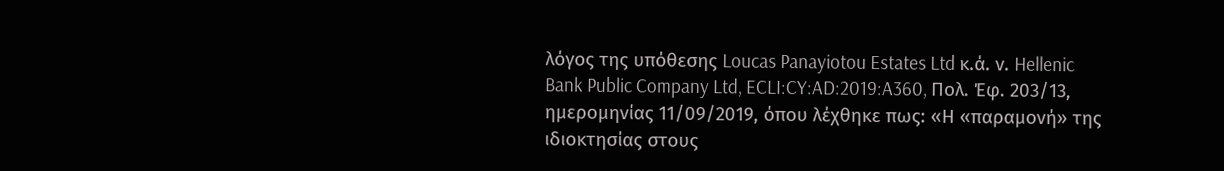λόγος της υπόθεσης Loucas Panayiotou Estates Ltd κ.ά. ν. Hellenic Bank Public Company Ltd, ECLI:CY:AD:2019:A360, Πολ. Έφ. 203/13, ημερομηνίας 11/09/2019, όπου λέχθηκε πως: «Η «παραμονή» της ιδιοκτησίας στους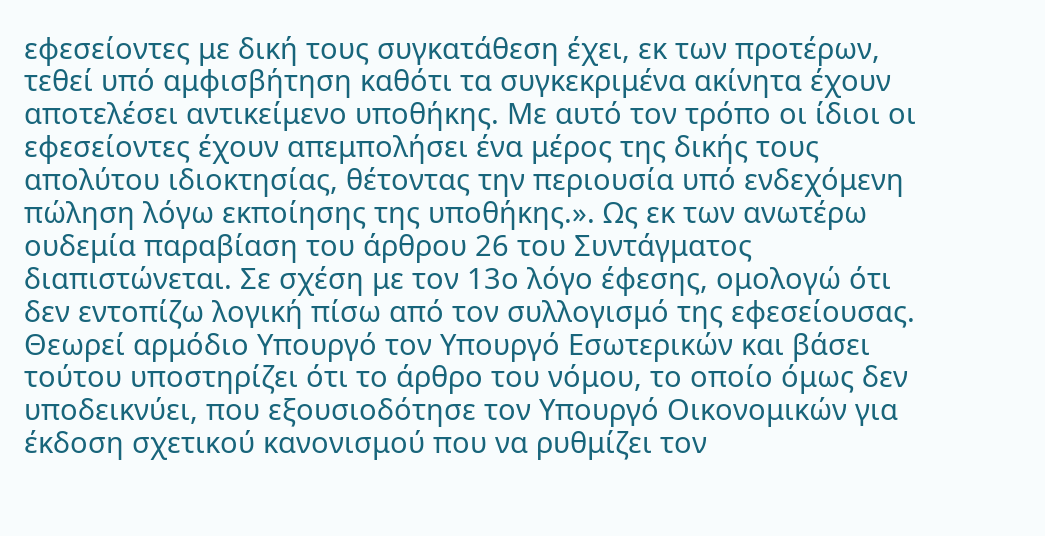εφεσείοντες με δική τους συγκατάθεση έχει, εκ των προτέρων, τεθεί υπό αμφισβήτηση καθότι τα συγκεκριμένα ακίνητα έχουν αποτελέσει αντικείμενο υποθήκης. Με αυτό τον τρόπο οι ίδιοι οι εφεσείοντες έχουν απεμπολήσει ένα μέρος της δικής τους απολύτου ιδιοκτησίας, θέτοντας την περιουσία υπό ενδεχόμενη πώληση λόγω εκποίησης της υποθήκης.». Ως εκ των ανωτέρω ουδεμία παραβίαση του άρθρου 26 του Συντάγματος διαπιστώνεται. Σε σχέση με τον 13ο λόγο έφεσης, ομολογώ ότι δεν εντοπίζω λογική πίσω από τον συλλογισμό της εφεσείουσας. Θεωρεί αρμόδιο Υπουργό τον Υπουργό Εσωτερικών και βάσει τούτου υποστηρίζει ότι το άρθρο του νόμου, το οποίο όμως δεν υποδεικνύει, που εξουσιοδότησε τον Υπουργό Οικονομικών για έκδοση σχετικού κανονισμού που να ρυθμίζει τον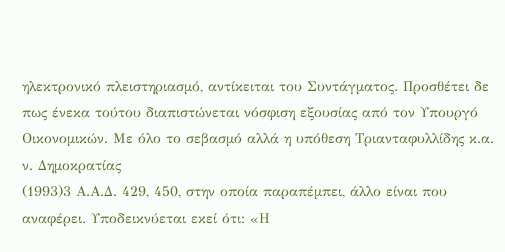ηλεκτρονικό πλειστηριασμό, αντίκειται του Συντάγματος. Προσθέτει δε πως ένεκα τούτου διαπιστώνεται νόσφιση εξουσίας από τον Υπουργό Οικονομικών. Με όλο το σεβασμό αλλά η υπόθεση Τριανταφυλλίδης κ.α. ν. Δημοκρατίας
(1993)3 Α.Α.Δ. 429, 450, στην οποία παραπέμπει, άλλο είναι που αναφέρει. Υποδεικνύεται εκεί ότι: «Η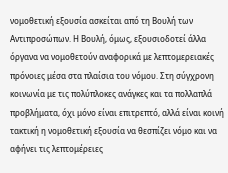νομοθετική εξουσία ασκείται από τη Βουλή των Αντιπροσώπων. Η Βουλή, όμως, εξουσιοδοτεί άλλα όργανα να νομοθετούν αναφορικά με λεπτομερειακές πρόνοιες μέσα στα πλαίσια του νόμου. Στη σύγχρονη κοινωνία με τις πολύπλοκες ανάγκες και τα πολλαπλά προβλήματα, όχι μόνο είναι επιτρεπτό, αλλά είναι κοινή τακτική η νομοθετική εξουσία να θεσπίζει νόμο και να αφήνει τις λεπτομέρειες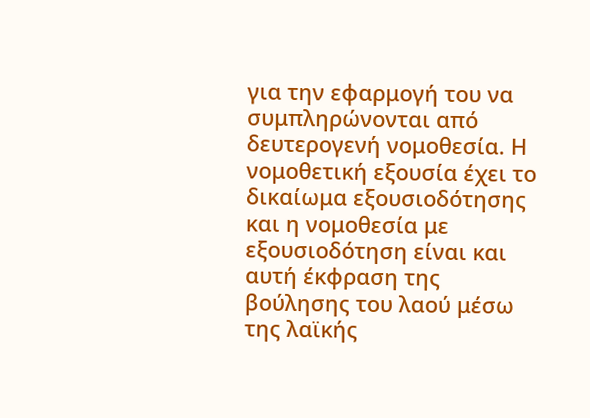για την εφαρμογή του να συμπληρώνονται από δευτερογενή νομοθεσία. Η νομοθετική εξουσία έχει το δικαίωμα εξουσιοδότησης και η νομοθεσία με εξουσιοδότηση είναι και αυτή έκφραση της βούλησης του λαού μέσω της λαϊκής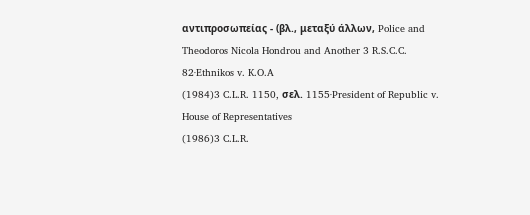αντιπροσωπείας - (βλ., μεταξύ άλλων, Police and Theodoros Nicola Hondrou and Another 3 R.S.C.C. 82·Ethnikos v. K.O.A
(1984)3 C.L.R. 1150, σελ. 1155·President of Republic v. House of Representatives
(1986)3 C.L.R.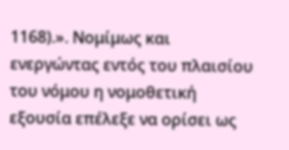1168).». Νομίμως και ενεργώντας εντός του πλαισίου του νόμου η νομοθετική εξουσία επέλεξε να ορίσει ως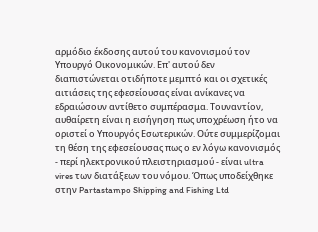αρμόδιο έκδοσης αυτού του κανονισμού τον Υπουργό Οικονομικών. Επ' αυτού δεν διαπιστώνεται οτιδήποτε μεμπτό και οι σχετικές αιτιάσεις της εφεσείουσας είναι ανίκανες να εδραιώσουν αντίθετο συμπέρασμα. Τουναντίον, αυθαίρετη είναι η εισήγηση πως υποχρέωση ήτο να οριστεί ο Υπουργός Εσωτερικών. Ούτε συμμερίζομαι τη θέση της εφεσείουσας πως ο εν λόγω κανονισμός - περί ηλεκτρονικού πλειστηριασμού - είναι ultra vires των διατάξεων του νόμου. Όπως υποδείχθηκε στην Partastampo Shipping and Fishing Ltd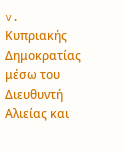v. Κυπριακής Δημοκρατίας μέσω του Διευθυντή Αλιείας και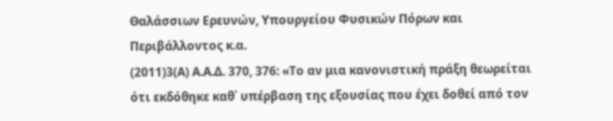Θαλάσσιων Ερευνών, Υπουργείου Φυσικών Πόρων και Περιβάλλοντος κ.α.
(2011)3(Α) Α.Α.Δ. 370, 376: «Το αν μια κανονιστική πράξη θεωρείται ότι εκδόθηκε καθ΄ υπέρβαση της εξουσίας που έχει δοθεί από τον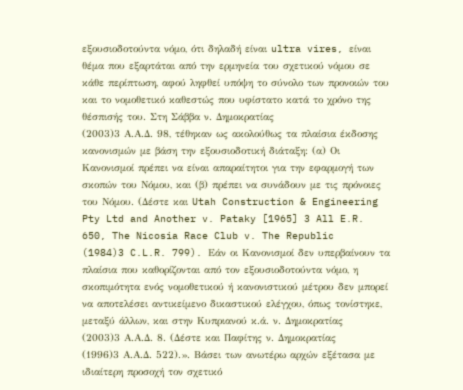εξουσιοδοτούντα νόμο, ότι δηλαδή είναι ultra vires, είναι θέμα που εξαρτάται από την ερμηνεία του σχετικού νόμου σε κάθε περίπτωση, αφού ληφθεί υπόψη το σύνολο των προνοιών του και το νομοθετικό καθεστώς που υφίστατο κατά το χρόνο της θέσπισής του. Στη Σάββα ν. Δημοκρατίας
(2003)3 Α.Α.Δ. 98, τέθηκαν ως ακολούθως τα πλαίσια έκδοσης κανονισμών με βάση την εξουσιοδοτική διάταξη: (α) Οι Κανονισμοί πρέπει να είναι απαραίτητοι για την εφαρμογή των σκοπών του Νόμου, και (β) πρέπει να συνάδουν με τις πρόνοιες του Νόμου. (Δέστε και Utah Construction & Engineering Pty Ltd and Another v. Pataky [1965] 3 All E.R. 650, The Nicosia Race Club v. The Republic
(1984)3 C.L.R. 799). Eάν οι Κανονισμοί δεν υπερβαίνουν τα πλαίσια που καθορίζονται από τον εξουσιοδοτούντα νόμο, η σκοπιμότητα ενός νομοθετικού ή κανονιστικού μέτρου δεν μπορεί να αποτελέσει αντικείμενο δικαστικού ελέγχου, όπως τονίστηκε, μεταξύ άλλων, και στην Κυπριανού κ.ά. ν. Δημοκρατίας
(2003)3 Α.Α.Δ. 8. (Δέστε και Παφίτης ν. Δημοκρατίας
(1996)3 Α.Α.Δ. 522).». Βάσει των ανωτέρω αρχών εξέτασα με ιδιαίτερη προσοχή τον σχετικό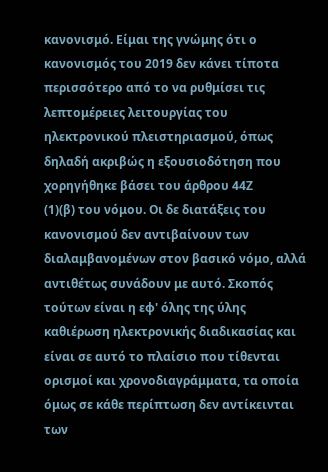κανονισμό. Είμαι της γνώμης ότι ο κανονισμός του 2019 δεν κάνει τίποτα περισσότερο από το να ρυθμίσει τις λεπτομέρειες λειτουργίας του ηλεκτρονικού πλειστηριασμού, όπως δηλαδή ακριβώς η εξουσιοδότηση που χορηγήθηκε βάσει του άρθρου 44Ζ
(1)(β) του νόμου. Οι δε διατάξεις του κανονισμού δεν αντιβαίνουν των διαλαμβανομένων στον βασικό νόμο, αλλά αντιθέτως συνάδουν με αυτό. Σκοπός τούτων είναι η εφ' όλης της ύλης καθιέρωση ηλεκτρονικής διαδικασίας και είναι σε αυτό το πλαίσιο που τίθενται ορισμοί και χρονοδιαγράμματα, τα οποία όμως σε κάθε περίπτωση δεν αντίκεινται των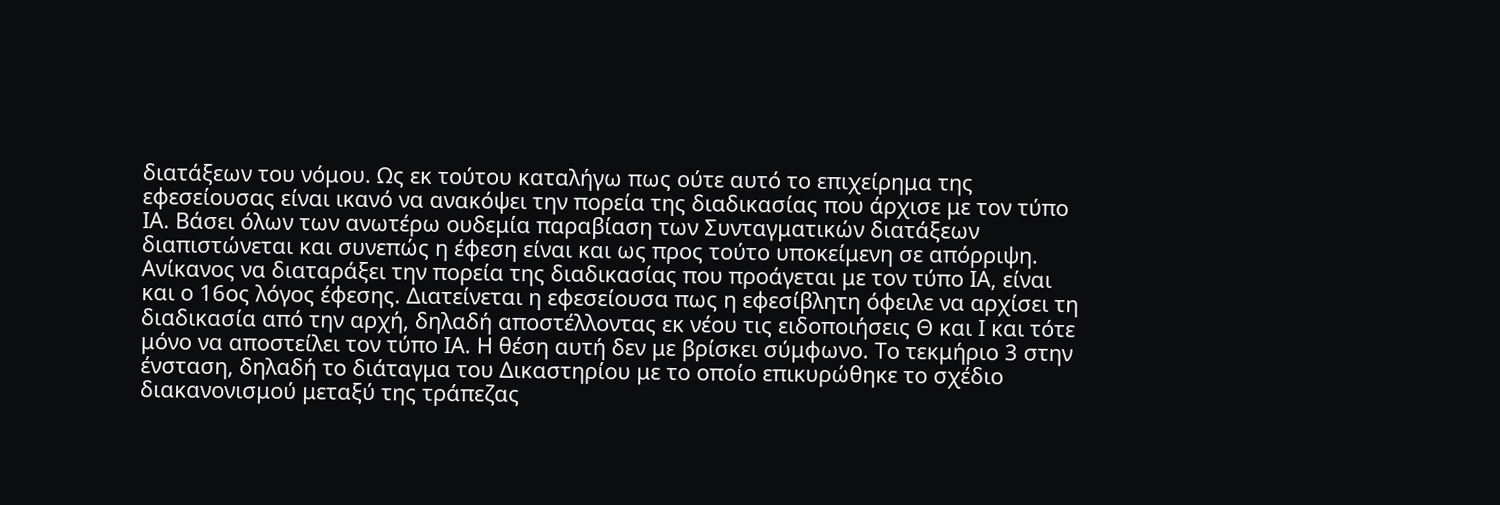διατάξεων του νόμου. Ως εκ τούτου καταλήγω πως ούτε αυτό το επιχείρημα της εφεσείουσας είναι ικανό να ανακόψει την πορεία της διαδικασίας που άρχισε με τον τύπο ΙΑ. Βάσει όλων των ανωτέρω ουδεμία παραβίαση των Συνταγματικών διατάξεων διαπιστώνεται και συνεπώς η έφεση είναι και ως προς τούτο υποκείμενη σε απόρριψη. Ανίκανος να διαταράξει την πορεία της διαδικασίας που προάγεται με τον τύπο ΙΑ, είναι και ο 16ος λόγος έφεσης. Διατείνεται η εφεσείουσα πως η εφεσίβλητη όφειλε να αρχίσει τη διαδικασία από την αρχή, δηλαδή αποστέλλοντας εκ νέου τις ειδοποιήσεις Θ και Ι και τότε μόνο να αποστείλει τον τύπο ΙΑ. Η θέση αυτή δεν με βρίσκει σύμφωνο. Το τεκμήριο 3 στην ένσταση, δηλαδή το διάταγμα του Δικαστηρίου με το οποίο επικυρώθηκε το σχέδιο διακανονισμού μεταξύ της τράπεζας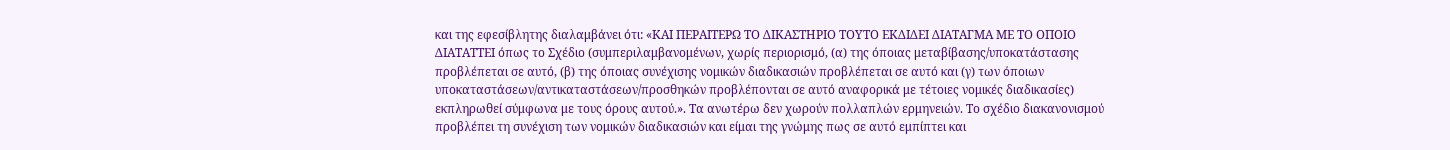και της εφεσίβλητης διαλαμβάνει ότι: «ΚΑΙ ΠΕΡΑΙΤΕΡΩ ΤΟ ΔΙΚΑΣΤΗΡΙΟ ΤΟΥΤΟ ΕΚΔΙΔΕΙ ΔΙΑΤΑΓΜΑ ΜΕ ΤΟ ΟΠΟΙΟ ΔΙΑΤΑΤΤΕΙ όπως το Σχέδιο (συμπεριλαμβανομένων, χωρίς περιορισμό, (α) της όποιας μεταβίβασης/υποκατάστασης προβλέπεται σε αυτό, (β) της όποιας συνέχισης νομικών διαδικασιών προβλέπεται σε αυτό και (γ) των όποιων υποκαταστάσεων/αντικαταστάσεων/προσθηκών προβλέπονται σε αυτό αναφορικά με τέτοιες νομικές διαδικασίες) εκπληρωθεί σύμφωνα με τους όρους αυτού.». Τα ανωτέρω δεν χωρούν πολλαπλών ερμηνειών. Το σχέδιο διακανονισμού προβλέπει τη συνέχιση των νομικών διαδικασιών και είμαι της γνώμης πως σε αυτό εμπίπτει και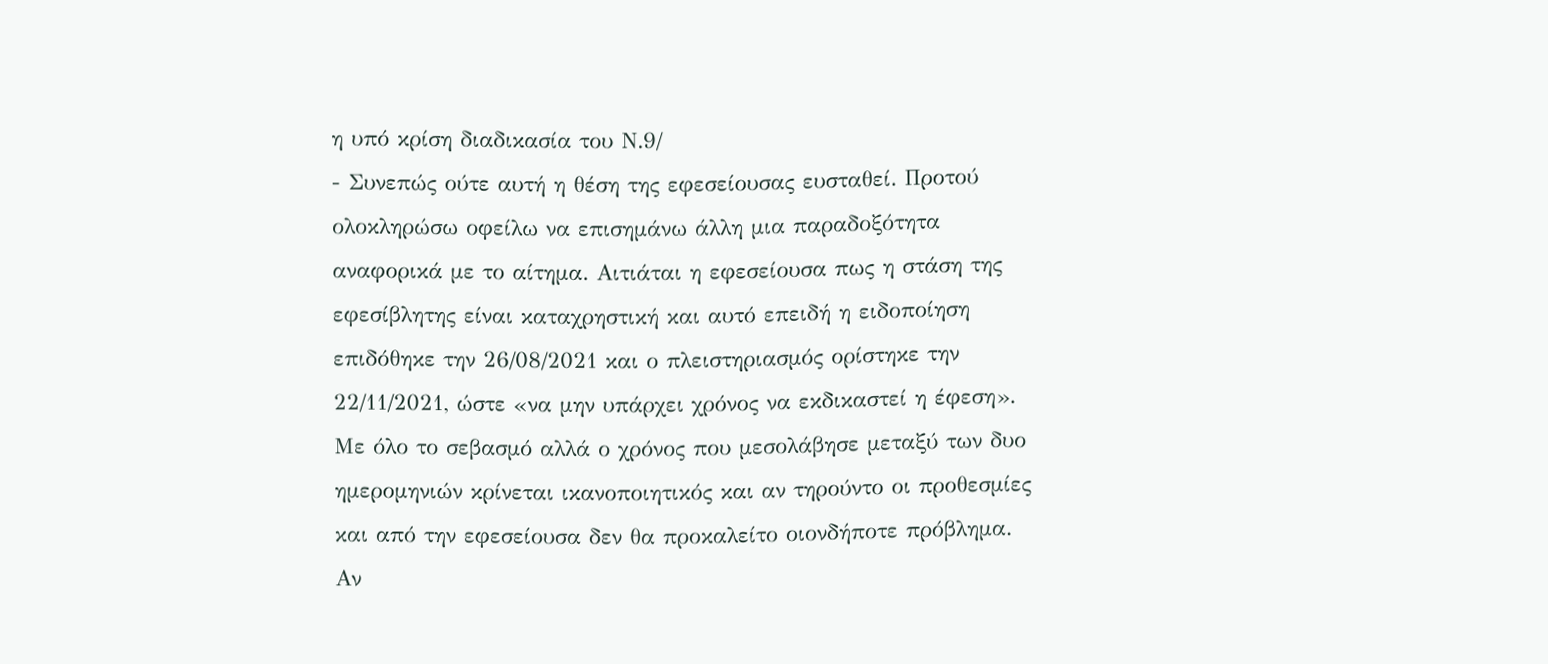η υπό κρίση διαδικασία του Ν.9/
- Συνεπώς ούτε αυτή η θέση της εφεσείουσας ευσταθεί. Προτού ολοκληρώσω οφείλω να επισημάνω άλλη μια παραδοξότητα αναφορικά με το αίτημα. Αιτιάται η εφεσείουσα πως η στάση της εφεσίβλητης είναι καταχρηστική και αυτό επειδή η ειδοποίηση επιδόθηκε την 26/08/2021 και ο πλειστηριασμός ορίστηκε την 22/11/2021, ώστε «να μην υπάρχει χρόνος να εκδικαστεί η έφεση». Με όλο το σεβασμό αλλά ο χρόνος που μεσολάβησε μεταξύ των δυο ημερομηνιών κρίνεται ικανοποιητικός και αν τηρούντο οι προθεσμίες και από την εφεσείουσα δεν θα προκαλείτο οιονδήποτε πρόβλημα. Αν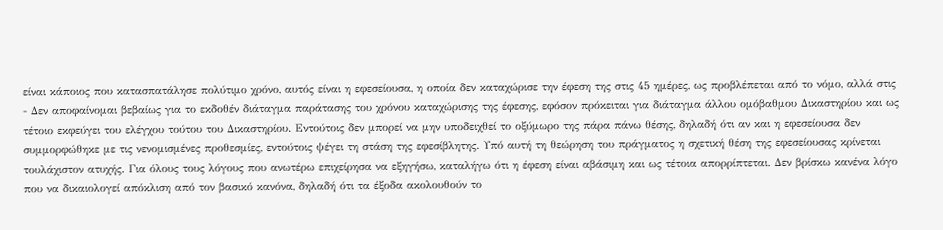είναι κάποιος που κατασπατάλησε πολύτιμο χρόνο, αυτός είναι η εφεσείουσα, η οποία δεν καταχώρισε την έφεση της στις 45 ημέρες, ως προβλέπεται από το νόμο, αλλά στις
- Δεν αποφαίνομαι βεβαίως για το εκδοθέν διάταγμα παράτασης του χρόνου καταχώρισης της έφεσης, εφόσον πρόκειται για διάταγμα άλλου ομόβαθμου Δικαστηρίου και ως τέτοιο εκφεύγει του ελέγχου τούτου του Δικαστηρίου. Εντούτοις δεν μπορεί να μην υποδειχθεί το οξύμωρο της πάρα πάνω θέσης, δηλαδή ότι αν και η εφεσείουσα δεν συμμορφώθηκε με τις νενομισμένες προθεσμίες, εντούτοις ψέγει τη στάση της εφεσίβλητης. Υπό αυτή τη θεώρηση του πράγματος η σχετική θέση της εφεσείουσας κρίνεται τουλάχιστον ατυχής. Για όλους τους λόγους που ανωτέρω επιχείρησα να εξηγήσω, καταλήγω ότι η έφεση είναι αβάσιμη και ως τέτοια απορρίπτεται. Δεν βρίσκω κανένα λόγο που να δικαιολογεί απόκλιση από τον βασικό κανόνα, δηλαδή ότι τα έξοδα ακολουθούν το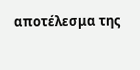αποτέλεσμα της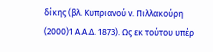δίκης (βλ. Κυπριανού ν. Πιλλακούρη
(2000)1 Α.Α.Δ. 1873). Ως εκ τούτου υπέρ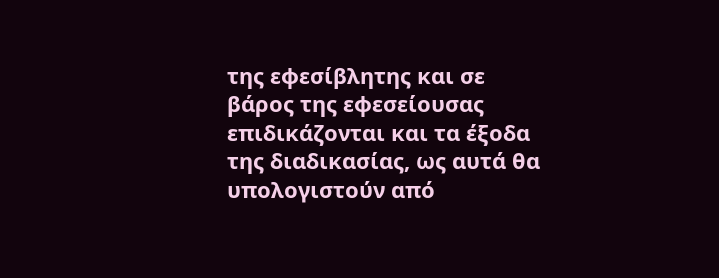της εφεσίβλητης και σε βάρος της εφεσείουσας επιδικάζονται και τα έξοδα της διαδικασίας, ως αυτά θα υπολογιστούν από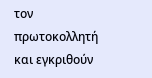τον πρωτοκολλητή και εγκριθούν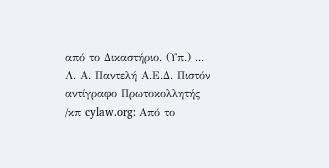από το Δικαστήριο. (Υπ.) ... Λ. Α. Παντελή Α.Ε.Δ. Πιστόν αντίγραφο Πρωτοκολλητής /κπ cylaw.org: Από το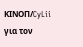ΚΙΝOΠ/CyLii για τον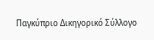Παγκύπριο Δικηγορικό Σύλλογο